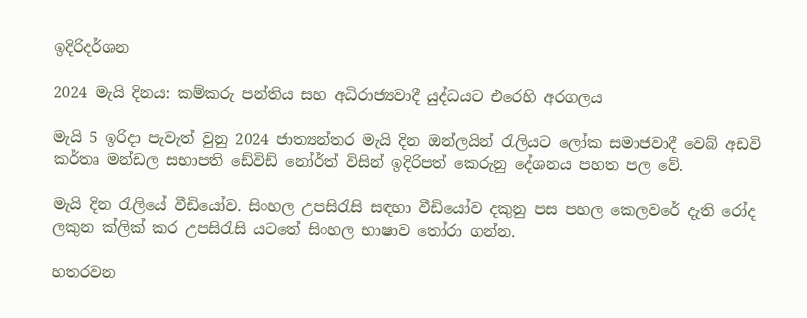ඉදිරිදර්ශන

2024 මැයි දිනය: කම්කරු පන්තිය සහ අධිරාජ්‍යවාදී යුද්ධයට එරෙහි අරගලය

මැයි 5 ඉරිදා පැවැත් වුනු 2024 ජාත්‍යන්තර මැයි දින ඔන්ලයින් රැලියට ලෝක සමාජවාදී වෙබ් අඩවි කර්තෘ මන්ඩල සභාපති ඩේවිඩ් නෝර්ත් විසින් ඉදිරිපත් කෙරුනු දේශනය පහත පල වේ.

මැයි දින රැලියේ වීඩියෝව. සිංහල උපසිරැසි සඳහා වීඩියෝව දකුනු පස පහල කෙලවරේ දැති රෝද ලකුන ක්ලික් කර උපසිරැසි යටතේ සිංහල භාෂාව තෝරා ගන්න.

හතරවන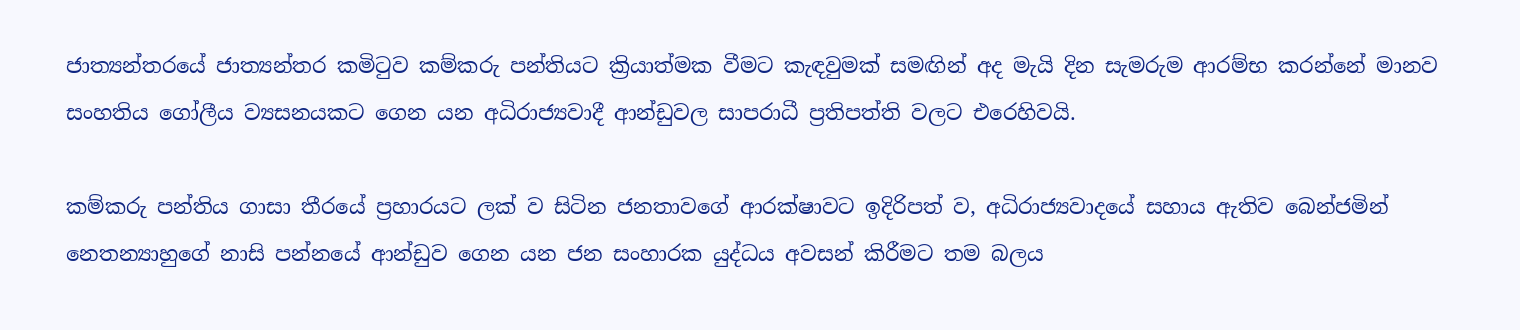ජාත්‍යන්තරයේ ජාත්‍යන්තර කමිටුව කම්කරු පන්තියට ක්‍රියාත්මක වීමට කැඳවුමක් සමඟින් අද මැයි දින සැමරුම ආරම්භ කරන්නේ මානව සංහතිය ගෝලීය ව්‍යසනයකට ගෙන යන අධිරාජ්‍යවාදී ආන්ඩුවල සාපරාධී ප්‍රතිපත්ති වලට එරෙහිවයි.

කම්කරු පන්තිය ගාසා තීරයේ ප්‍රහාරයට ලක් ව සිටින ජනතාවගේ ආරක්ෂාවට ඉදිරිපත් ව, අධිරාජ්‍යවාදයේ සහාය ඇතිව බෙන්ජමින් නෙතන්‍යාහුගේ නාසි පන්නයේ ආන්ඩුව ගෙන යන ජන සංහාරක යුද්ධය අවසන් කිරීමට තම බලය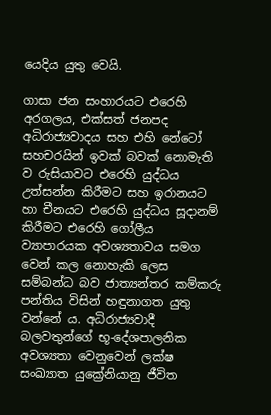යෙදිය යුතු වෙයි.

ගාසා ජන සංහාරයට එරෙහි අරගලය, එක්සත් ජනපද අධිරාජ්‍යවාදය සහ එහි නේටෝ සහචරයින් ඉවක් බවක් නොමැති ව රුසියාවට එරෙහි යුද්ධය උත්සන්න කිරීමට සහ ඉරානයට හා චීනයට එරෙහි යුද්ධය සූදානම් කිරීමට එරෙහි ගෝලීය ව්‍යාපාරයක අවශ්‍යතාවය සමග වෙන් කල නොහැකි ලෙස සම්බන්ධ බව ජාත්‍යන්තර කම්කරු පන්තිය විසින් හඳුනාගත යුතු වන්නේ ය. අධිරාජ්‍යවාදී බලවතුන්ගේ භූ-දේශපාලනික අවශ්‍යතා වෙනුවෙන් ලක්ෂ සංඛ්‍යාත යුක්‍රේනියානු ජීවිත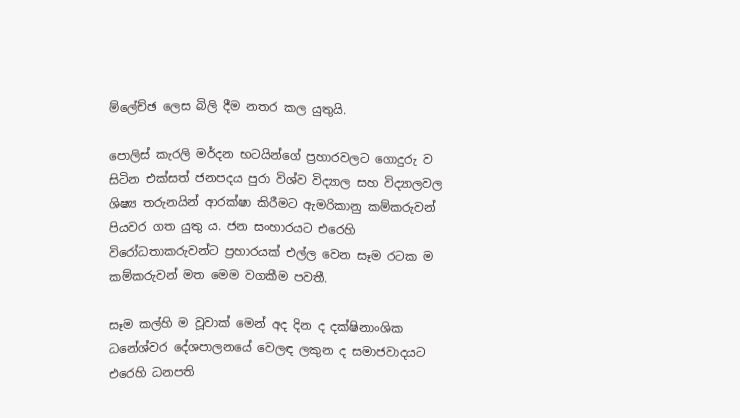ම්ලේච්ඡ ලෙස බිලි දීම නතර කල යුතුයි.

පොලිස් කැරලි මර්දන භටයින්ගේ ප්‍රහාරවලට ගොදුරු ව සිටින එක්සත් ජනපදය පුරා විශ්ව විද්‍යාල සහ විද්‍යාලවල ශිෂ්‍ය තරුනයින් ආරක්ෂා කිරීමට ඇමරිකානු කම්කරුවන් පියවර ගත යුතු ය. ජන සංහාරයට එරෙහි විරෝධතාකරුවන්ට ප්‍රහාරයක් එල්ල වෙන සෑම රටක ම කම්කරුවන් මත මෙම වගකීම පවතී.

සෑම කල්හි ම වූවාක් මෙන් අද දින ද දක්ෂිනාංශික ධනේශ්වර දේශපාලනයේ වෙලඳ ලකුන ද සමාජවාදයට එරෙහි ධනපති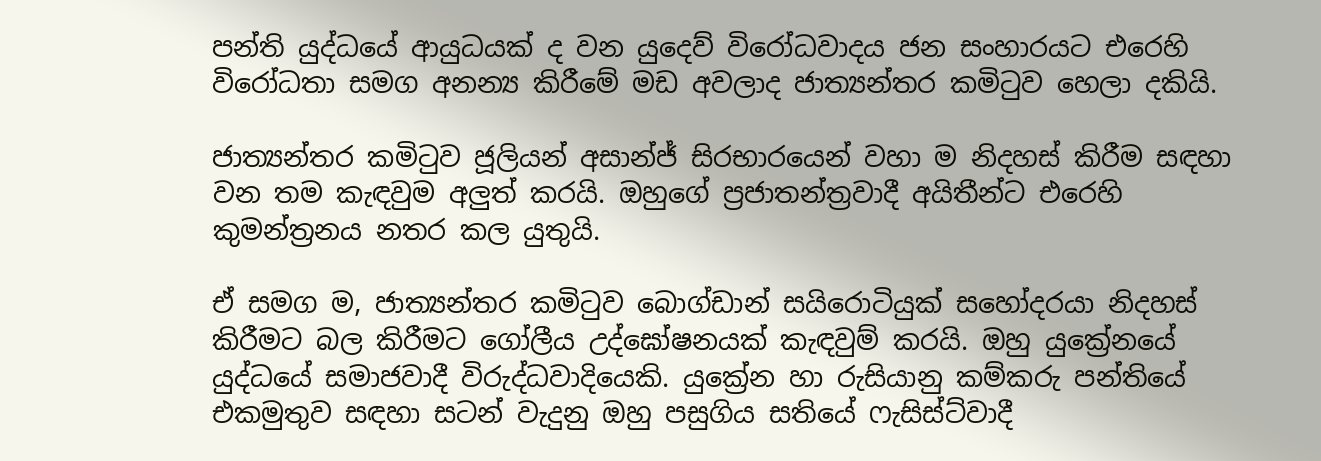පන්ති යුද්ධයේ ආයුධයක් ද වන යුදෙව් විරෝධවාදය ජන සංහාරයට එරෙහි විරෝධතා සමග අනන්‍ය කිරීමේ මඩ අවලාද ජාත්‍යන්තර කමිටුව හෙලා දකියි.

ජාත්‍යන්තර කමිටුව ජූලියන් අසාන්ජ් සිරභාරයෙන් වහා ම නිදහස් කිරීම සඳහා වන තම කැඳවුම අලුත් කරයි. ඔහුගේ ප්‍රජාතන්ත්‍රවාදී අයිතීන්ට එරෙහි කුමන්ත්‍රනය නතර කල යුතුයි.

ඒ සමග ම, ජාත්‍යන්තර කමිටුව බොග්ඩාන් සයිරොටියුක් සහෝදරයා නිදහස් කිරීමට බල කිරීමට ගෝලීය උද්ඝෝෂනයක් කැඳවුම් කරයි. ඔහු යුක්‍රේනයේ යුද්ධයේ සමාජවාදී විරුද්ධවාදියෙකි. යුක්‍රේන හා රුසියානු කම්කරු පන්තියේ එකමුතුව සඳහා සටන් වැදුනු ඔහු පසුගිය සතියේ ෆැසිස්ට්වාදී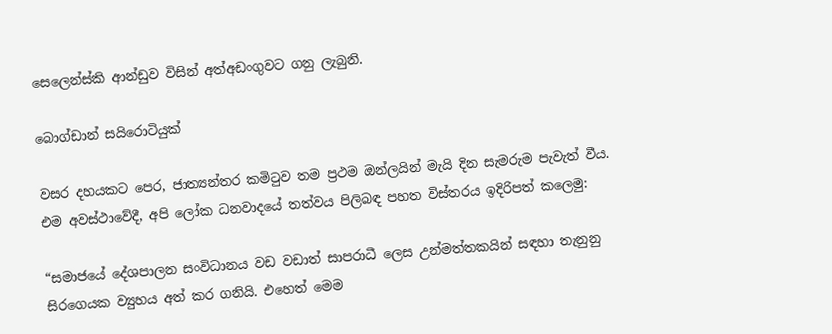සෙලෙන්ස්කි ආන්ඩුව විසින් අත්අඩංගුවට ගනු ලැබුනි.

බොග්ඩාන් සයිරොටියුක්

වසර දහයකට පෙර, ජාත්‍යන්තර කමිටුව තම ප්‍රථම ඔන්ලයින් මැයි දින සැමරුම පැවැත් වීය. එම අවස්ථාවේදී, අපි ලෝක ධනවාදයේ තත්වය පිලිබඳ පහත විස්තරය ඉදිරිපත් කලෙමු:

“සමාජයේ දේශපාලන සංවිධානය වඩ වඩාත් සාපරාධී ලෙස උන්මත්තකයින් සඳහා තැනුනු සිරගෙයක ව්‍යුහය අත් කර ගනියි. එහෙත් මෙම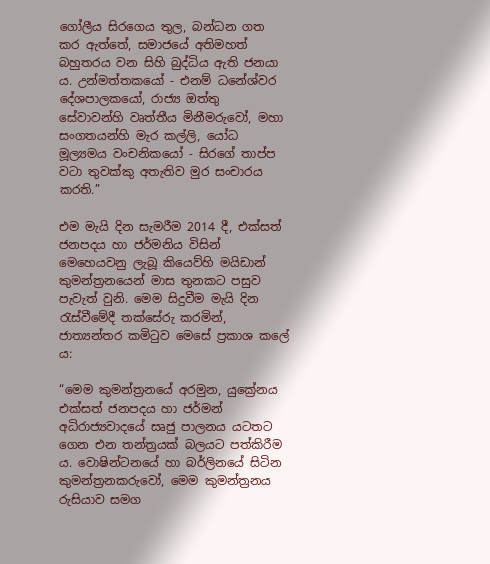ගෝලීය සිරගෙය තුල, බන්ධන ගත කර ඇත්තේ, සමාජයේ අතිමහත් බහුතරය වන සිහි බුද්ධිය ඇති ජනයා ය. උන්මත්තකයෝ - එනම් ධනේශ්වර දේශපාලකයෝ, රාජ්‍ය ඔත්තු සේවාවන්හි වෘත්තීය මිනීමරුවෝ, මහා සංගතයන්හි මැර කල්ලි, යෝධ මූල්‍යමය වංචනිකයෝ - සිරගේ තාප්ප වටා තුවක්කු අතැතිව මුර සංචාරය කරති.”

එම මැයි දින සැමරීම 2014 දී, එක්සත් ජනපදය හා ජර්මනිය විසින් මෙහෙයවනු ලැබූ කියෙව්හි මයිඩාන් කුමන්ත්‍රනයෙන් මාස තුනකට පසුව පැවැත් වුනි. මෙම සිදුවීම මැයි දින රැස්වීමේදී තක්සේරු කරමින්, ජාත්‍යන්තර කමිටුව මෙසේ ප්‍රකාශ කලේ ය:

“මෙම කුමන්ත්‍රනයේ අරමුන, යුක්‍රේනය එක්සත් ජනපදය හා ජර්මන් අධිරාජ්‍යවාදයේ සෘජු පාලනය යටතට ගෙන එන තන්ත්‍රයක් බලයට පත්කිරීම ය. වොෂින්ටනයේ හා බර්ලිනයේ සිටින කුමන්ත්‍රනකරුවෝ, මෙම කුමන්ත්‍රනය රුසියාව සමග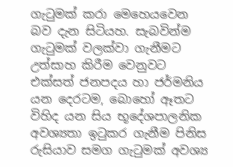ගැටුමක් කරා මෙහෙයවෙන බව දැන සිටියහ. සැබවින්ම ගැටුමක් වලක්වා ගැනීමට උත්සාහ කිරීම වෙනුවට එක්සත් ජනපදය හා ජර්මනිය යන දෙරටම, බොහෝ ඈතට විහිද යන සිය භූදේශපාලනික අවශ්‍යතා ඉටුකර ගැනීම පිනිස රුසියාව සමග ගැටුමක් අවශ්‍ය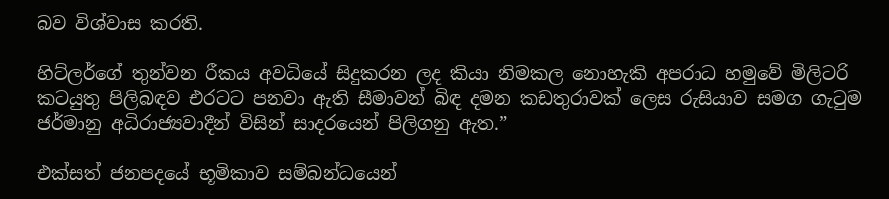බව විශ්වාස කරති.

හිට්ලර්ගේ තුන්වන රීකය අවධියේ සිදුකරන ලද කියා නිමකල නොහැකි අපරාධ හමුවේ මිලිටරි කටයුතු පිලිබඳව එරටට පනවා ඇති සීමාවන් බිඳ දමන කඩතුරාවක් ලෙස රුසියාව සමග ගැටුම ජර්මානු අධිරාජ්‍යවාදීන් විසින් සාදරයෙන් පිලිගනු ඇත.”

එක්සත් ජනපදයේ භූමිකාව සම්බන්ධයෙන්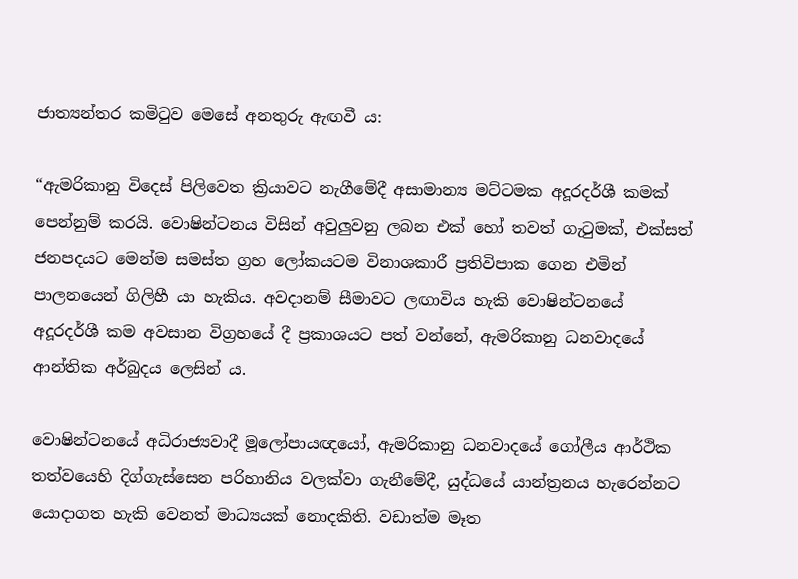ජාත්‍යන්තර කමිටුව මෙසේ අනතුරු ඇඟවී ය:

“ඇමරිකානු විදෙස් පිලිවෙත ක්‍රියාවට නැගීමේදී අසාමාන්‍ය මට්ටමක අදූරදර්ශී කමක් පෙන්නුම් කරයි. වොෂින්ටනය විසින් අවුලුවනු ලබන එක් හෝ තවත් ගැටුමක්, එක්සත් ජනපදයට මෙන්ම සමස්ත ග්‍රහ ලෝකයටම විනාශකාරී ප්‍රතිවිපාක ගෙන එමින් පාලනයෙන් ගිලිහී යා හැකිය. අවදානම් සීමාවට ලඟාවිය හැකි වොෂින්ටනයේ අදූරදර්ශී කම අවසාන විග්‍රහයේ දී ප්‍රකාශයට පත් වන්නේ, ඇමරිකානු ධනවාදයේ ආන්තික අර්බුදය ලෙසින් ය.

වොෂින්ටනයේ අධිරාජ්‍යවාදී මූලෝපායඥයෝ, ඇමරිකානු ධනවාදයේ ගෝලීය ආර්ථික තත්වයෙහි දිග්ගැස්සෙන පරිහානිය වලක්වා ගැනීමේදී, යුද්ධයේ යාන්ත්‍රනය හැරෙන්නට යොදාගත හැකි වෙනත් මාධ්‍යයක් නොදකිති. වඩාත්ම මෑත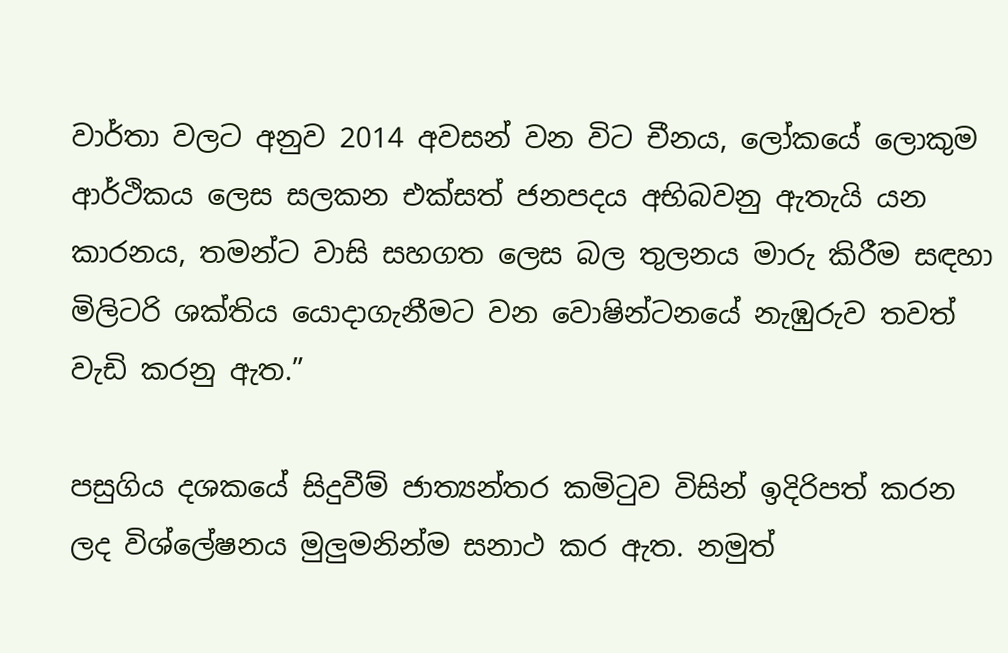වාර්තා වලට අනුව 2014 අවසන් වන විට චීනය, ලෝකයේ ලොකුම ආර්ථිකය ලෙස සලකන එක්සත් ජනපදය අභිබවනු ඇතැයි යන කාරනය, තමන්ට වාසි සහගත ලෙස බල තුලනය මාරු කිරීම සඳහා මිලිටරි ශක්තිය යොදාගැනීමට වන වොෂින්ටනයේ නැඹුරුව තවත් වැඩි කරනු ඇත.”

පසුගිය දශකයේ සිදුවීම් ජාත්‍යන්තර කමිටුව විසින් ඉදිරිපත් කරන ලද විශ්ලේෂනය මුලුමනින්ම සනාථ කර ඇත. නමුත්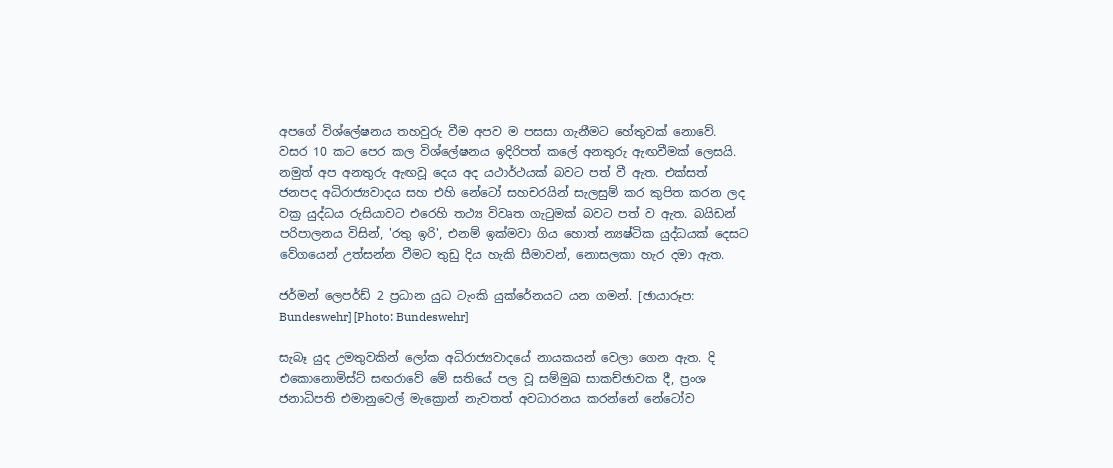අපගේ විශ්ලේෂනය තහවුරු වීම අපව ම පසසා ගැනීමට හේතුවක් නොවේ. වසර 10 කට පෙර කල විශ්ලේෂනය ඉදිරිපත් කලේ අනතුරු ඇඟවීමක් ලෙසයි. නමුත් අප අනතුරු ඇඟවූ දෙය අද යථාර්ථයක් බවට පත් වී ඇත. එක්සත් ජනපද අධිරාජ්‍යවාදය සහ එහි නේටෝ සහචරයින් සැලසුම් කර කුපිත කරන ලද වක්‍ර යුද්ධය රුසියාවට එරෙහි තථ්‍ය විවෘත ගැටුමක් බවට පත් ව ඇත. බයිඩන් පරිපාලනය විසින්, 'රතු ඉරි', එනම් ඉක්මවා ගිය හොත් න්‍යෂ්ටික යුද්ධයක් දෙසට වේගයෙන් උත්සන්න වීමට තුඩු දිය හැකි සීමාවන්, නොසලකා හැර දමා ඇත.

ජර්මන් ලෙපර්ඩ් 2 ප්‍රධාන යුධ ටැංකි යුක්රේනයට යන ගමන්. [ඡායාරූප: Bundeswehr] [Photo: Bundeswehr]

සැබෑ යුද උමතුවකින් ලෝක අධිරාජ්‍යවාදයේ නායකයන් වෙලා ගෙන ඇත. දි එකොනොමිස්ට් සඟරාවේ මේ සතියේ පල වූ සම්මුඛ සාකච්ඡාවක දී, ප්‍රංශ ජනාධිපති එමානුවෙල් මැක්‍රොන් නැවතත් අවධාරනය කරන්නේ නේටෝව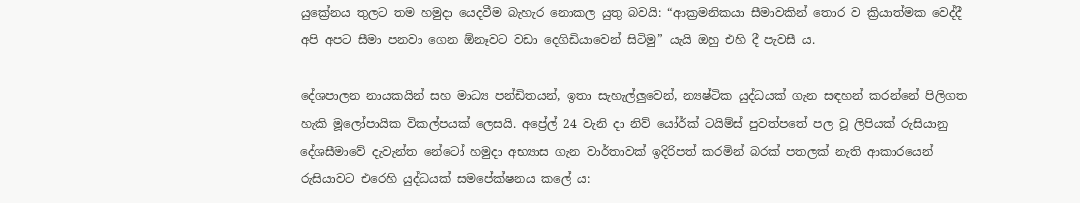යුක්‍රේනය තුලට තම හමුදා යෙදවීම බැහැර නොකල යුතු බවයි: “ආක්‍රමනිකයා සීමාවකින් තොර ව ක්‍රියාත්මක වෙද්දී අපි අපට සීමා පනවා ගෙන ඕනෑවට වඩා දෙගිඩියාවෙන් සිටිමු” යැයි ඔහු එහි දී පැවසී ය.

දේශපාලන නායකයින් සහ මාධ්‍ය පන්ඩිතයන්, ඉතා සැහැල්ලුවෙන්, න්‍යෂ්ටික යුද්ධයක් ගැන සඳහන් කරන්නේ පිලිගත හැකි මූලෝපායික විකල්පයක් ලෙසයි. අප්‍රේල් 24 වැනි දා නිව් යෝර්ක් ටයිම්ස් පුවත්පතේ පල වූ ලිපියක් රුසියානු දේශසීමාවේ දැවැන්ත නේටෝ හමුදා අභ්‍යාස ගැන වාර්තාවක් ඉදිරිපත් කරමින් බරක් පතලක් නැති ආකාරයෙන් රුසියාවට එරෙහි යුද්ධයක් සමපේක්ෂනය කලේ ය: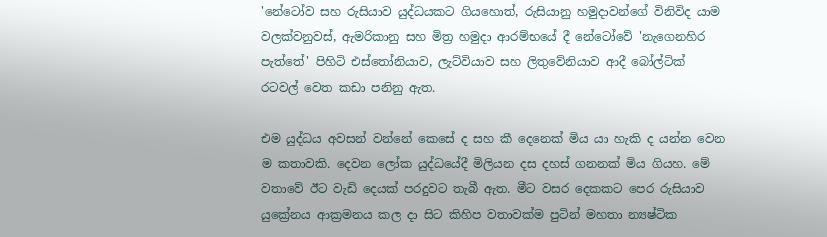'නේටෝව සහ රුසියාව යුද්ධයකට ගියහොත්, රුසියානු හමුදාවන්ගේ විනිවිද යාම වලක්වනුවස්, ඇමරිකානු සහ මිත්‍ර හමුදා ආරම්භයේ දී නේටෝවේ 'නැගෙනහිර පැත්තේ' පිහිටි එස්තෝනියාව, ලැට්වියාව සහ ලිතුවේනියාව ආදී බෝල්ටික් රටවල් වෙත කඩා පනිනු ඇත.

එම යුද්ධය අවසන් වන්නේ කෙසේ ද සහ කී දෙනෙක් මිය යා හැකි ද යන්න වෙන ම කතාවකි. දෙවන ලෝක යුද්ධයේදී මිලියන දස දහස් ගනනක් මිය ගියහ. මේ වතාවේ ඊට වැඩි දෙයක් පරදුවට තැබී ඇත. මීට වසර දෙකකට පෙර රුසියාව යුක්‍රේනය ආක්‍රමනය කල දා සිට කිහිප වතාවක්ම පුටින් මහතා න්‍යෂ්ටික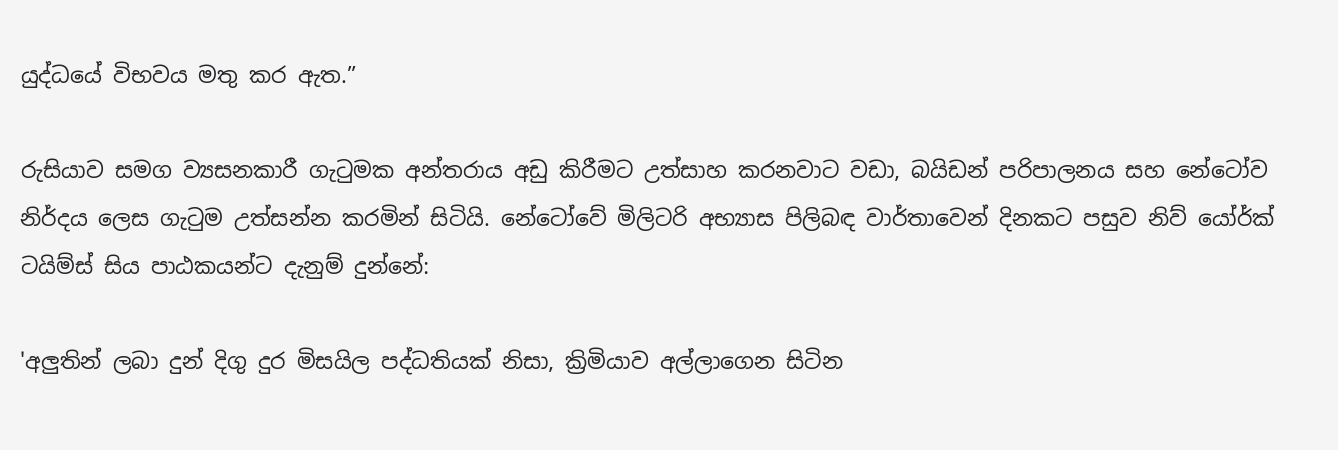යුද්ධයේ විභවය මතු කර ඇත.”

රුසියාව සමග ව්‍යසනකාරී ගැටුමක අන්තරාය අඩු කිරීමට උත්සාහ කරනවාට වඩා, බයිඩන් පරිපාලනය සහ නේටෝව නිර්දය ලෙස ගැටුම උත්සන්න කරමින් සිටියි. නේටෝවේ මිලිටරි අභ්‍යාස පිලිබඳ වාර්තාවෙන් දිනකට පසුව නිව් යෝර්ක් ටයිම්ස් සිය පාඨකයන්ට දැනුම් දුන්නේ:

'අලුතින් ලබා දුන් දිගු දුර මිසයිල පද්ධතියක් නිසා, ක්‍රිමියාව අල්ලාගෙන සිටින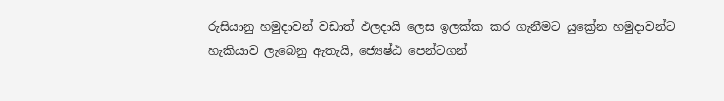රුසියානු හමුදාවන් වඩාත් ඵලදායි ලෙස ඉලක්ක කර ගැනීමට යුක්‍රේන හමුදාවන්ට හැකියාව ලැබෙනු ඇතැයි, ජ්‍යෙෂ්ඨ පෙන්ටගන්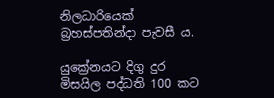නිලධාරියෙක් බ්‍රහස්පතින්දා පැවසී ය.

යුක්‍රේනයට දිගු දුර මිසයිල පද්ධති 100 කට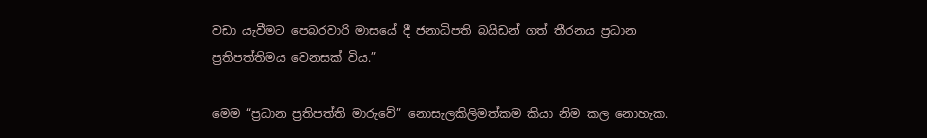වඩා යැවීමට පෙබරවාරි මාසයේ දී ජනාධිපති බයිඩන් ගත් තීරනය ප්‍රධාන ප්‍රතිපත්තිමය වෙනසක් විය.”

මෙම “ප්‍රධාන ප්‍රතිපත්ති මාරුවේ” නොසැලකිලිමත්කම කියා නිම කල නොහැක.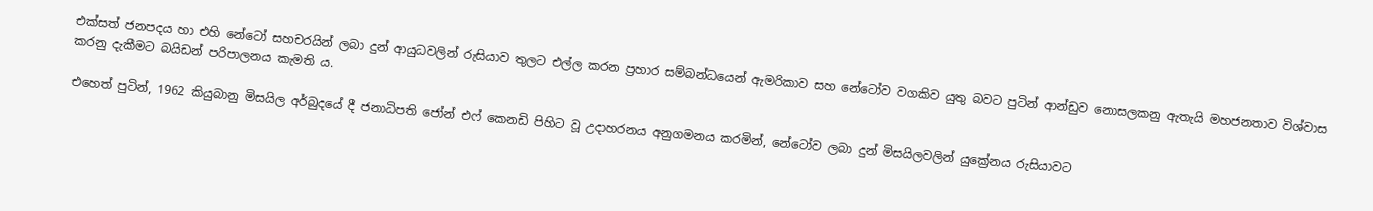එක්සත් ජනපදය හා එහි නේටෝ සහචරයින් ලබා දුන් ආයුධවලින් රුසියාව තුලට එල්ල කරන ප්‍රහාර සම්බන්ධයෙන් ඇමරිකාව සහ නේටෝව වගකිව යුතු බවට පුටින් ආන්ඩුව නොසලකනු ඇතැයි මහජනතාව විශ්වාස කරනු දැකීමට බයිඩන් පරිපාලනය කැමති ය.

එහෙත් පුටින්, 1962 කියුබානු මිසයිල අර්බුදයේ දී ජනාධිපති ජෝන් එෆ් කෙනඩි පිහිට වූ උදාහරනය අනුගමනය කරමින්, නේටෝව ලබා දුන් මිසයිලවලින් යුක්‍රේනය රුසියාවට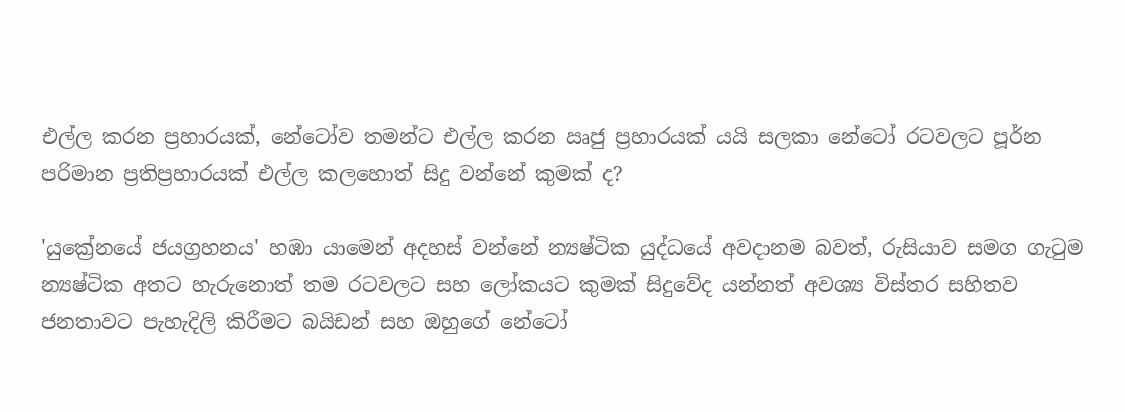එල්ල කරන ප්‍රහාරයක්, නේටෝව තමන්ට එල්ල කරන ඍජු ප්‍රහාරයක් යයි සලකා නේටෝ රටවලට පූර්න පරිමාන ප්‍රතිප්‍රහාරයක් එල්ල කලහොත් සිදු වන්නේ කුමක් ද?

'යුක්‍රේනයේ ජයග්‍රහනය' හඹා යාමෙන් අදහස් වන්නේ න්‍යෂ්ටික යුද්ධයේ අවදානම බවත්, රුසියාව සමග ගැටුම න්‍යෂ්ටික අතට හැරුනොත් තම රටවලට සහ ලෝකයට කුමක් සිදුවේද යන්නත් අවශ්‍ය විස්තර සහිතව ජනතාවට පැහැදිලි කිරීමට බයිඩන් සහ ඔහුගේ නේටෝ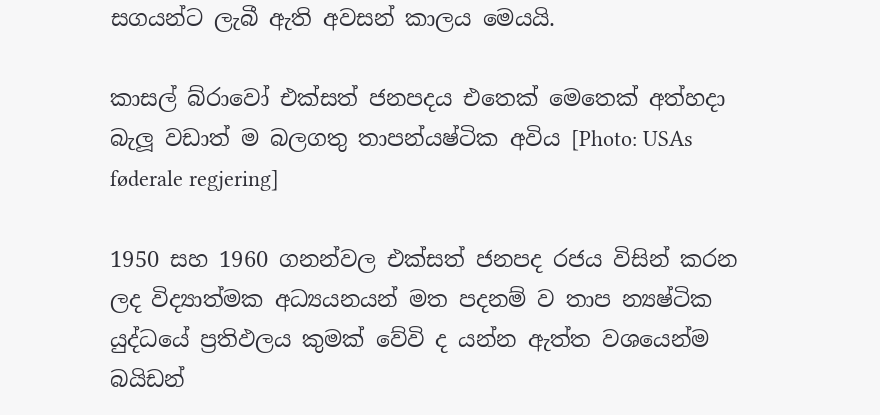සගයන්ට ලැබී ඇති අවසන් කාලය මෙයයි.

කාසල් බ්රාවෝ එක්සත් ජනපදය එතෙක් මෙතෙක් අත්හදා බැලූ වඩාත් ම බලගතු තාපන්යෂ්ටික අවිය [Photo: USAs føderale regjering]

1950 සහ 1960 ගනන්වල එක්සත් ජනපද රජය විසින් කරන ලද විද්‍යාත්මක අධ්‍යයනයන් මත පදනම් ව තාප න්‍යෂ්ටික යුද්ධයේ ප්‍රතිඵලය කුමක් වේවි ද යන්න ඇත්ත වශයෙන්ම බයිඩන්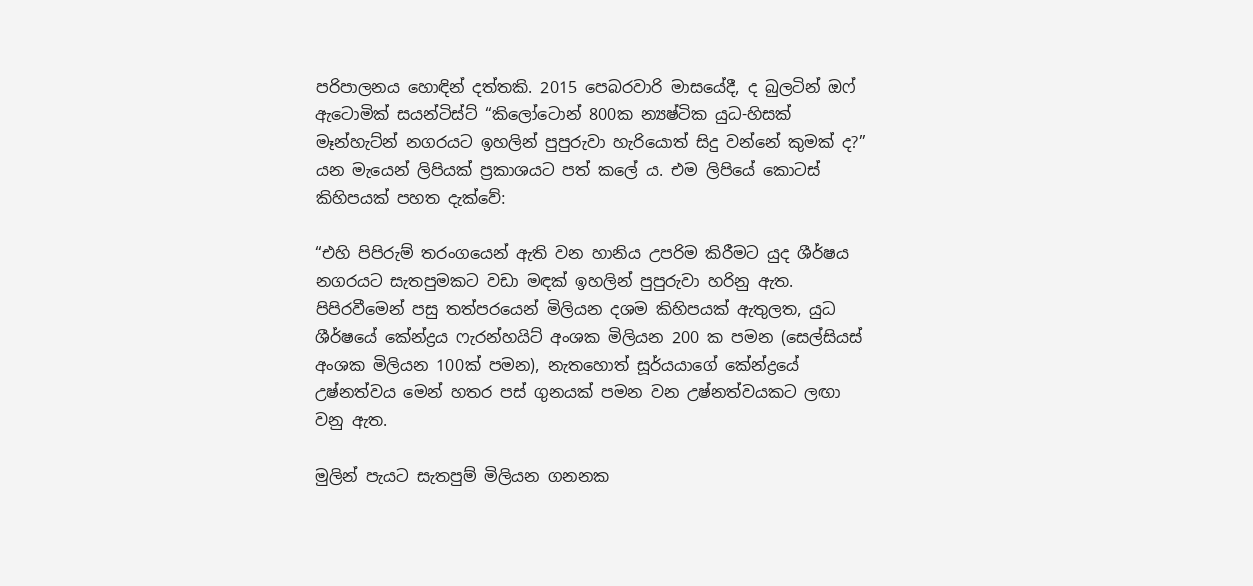පරිපාලනය හොඳින් දත්තකි. 2015 පෙබරවාරි මාසයේදී, ද බුලටින් ඔෆ් ඇටොමික් සයන්ටිස්ට් “කිලෝටොන් 800ක න්‍යෂ්ටික යුධ-හිසක් මෑන්හැට්න් නගරයට ඉහලින් පුපුරුවා හැරියොත් සිදු වන්නේ කුමක් ද?” යන මැයෙන් ලිපියක් ප්‍රකාශයට පත් කලේ ය. එම ලිපියේ කොටස් කිහිපයක් පහත දැක්වේ:

“එහි පිපිරුම් තරංගයෙන් ඇති වන හානිය උපරිම කිරීමට යුද ශීර්ෂය නගරයට සැතපුමකට වඩා මඳක් ඉහලින් පුපුරුවා හරිනු ඇත. පිපිරවීමෙන් පසු තත්පරයෙන් මිලියන දශම කිහිපයක් ඇතුලත, යුධ ශීර්ෂයේ කේන්ද්‍රය ෆැරන්හයිට් අංශක මිලියන 200 ක පමන (සෙල්සියස් අංශක මිලියන 100ක් පමන), නැතහොත් සූර්යයාගේ කේන්ද්‍රයේ උෂ්නත්වය මෙන් හතර පස් ගුනයක් පමන වන උෂ්නත්වයකට ලඟා වනු ඇත.

මුලින් පැයට සැතපුම් මිලියන ගනනක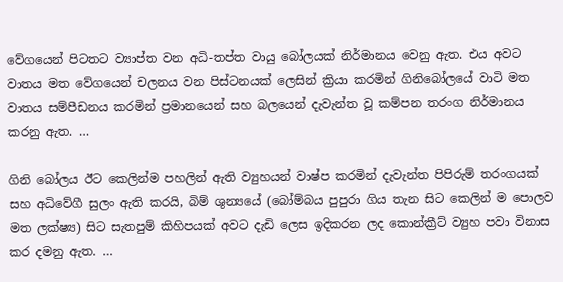වේගයෙන් පිටතට ව්‍යාප්ත වන අධි-තප්ත වායු බෝලයක් නිර්මානය වෙනු ඇත. එය අවට වාතය මත වේගයෙන් චලනය වන පිස්ටනයක් ලෙසින් ක්‍රියා කරමින් ගිනිබෝලයේ වාටි මත වාතය සම්පීඩනය කරමින් ප්‍රමානයෙන් සහ බලයෙන් දැවැන්ත වූ කම්පන තරංග නිර්මානය කරනු ඇත. …

ගිනි බෝලය ඊට කෙලින්ම පහලින් ඇති ව්‍යුහයන් වාෂ්ප කරමින් දැවැන්ත පිපිරුම් තරංගයක් සහ අධිවේගී සුලං ඇති කරයි, බිම් ශුන්‍යයේ (බෝම්බය පුපුරා ගිය තැන සිට කෙලින් ම පොලව මත ලක්ෂ්‍ය) සිට සැතපුම් කිහිපයක් අවට දැඩි ලෙස ඉදිකරන ලද කොන්ක්‍රීට් ව්‍යුහ පවා විනාස කර දමනු ඇත. …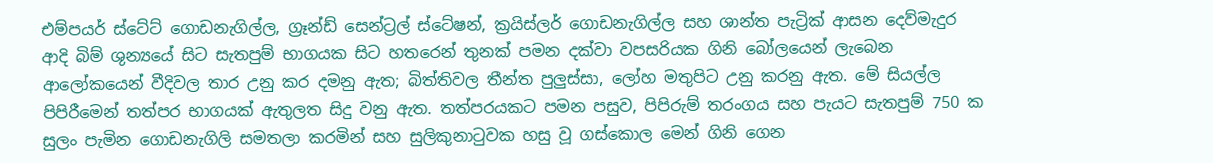එම්පයර් ස්ටේට් ගොඩනැගිල්ල, ග්‍රෑන්ඩ් සෙන්ට්‍රල් ස්ටේෂන්, ක්‍රයිස්ලර් ගොඩනැගිල්ල සහ ශාන්ත පැට්‍රික් ආසන දෙව්මැදුර ආදි බිම් ශුන්‍යයේ සිට සැතපුම් භාගයක සිට හතරෙන් තුනක් පමන දක්වා වපසරියක ගිනි බෝලයෙන් ලැබෙන ආලෝකයෙන් වීදිවල තාර උනු කර දමනු ඇත; බිත්තිවල තීන්ත පුලුස්සා, ලෝහ මතුපිට උනු කරනු ඇත. මේ සියල්ල පිපිරීමෙන් තත්පර භාගයක් ඇතුලත සිදු වනු ඇත. තත්පරයකට පමන පසුව, පිපිරුම් තරංගය සහ පැයට සැතපුම් 750 ක සුලං පැමින ගොඩනැගිලි සමතලා කරමින් සහ සුලිකුනාටුවක හසු වූ ගස්කොල මෙන් ගිනි ගෙන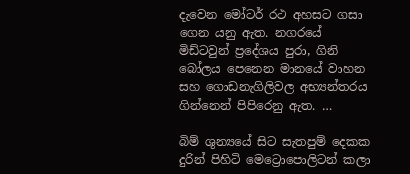දැවෙන මෝටර් රථ අහසට ගසා ගෙන යනු ඇත. නගරයේ මිඩ්ටවුන් ප්‍රදේශය පුරා, ගිනි බෝලය පෙනෙන මානයේ වාහන සහ ගොඩනැගිලිවල අභ්‍යන්තරය ගින්නෙන් පිපිරෙනු ඇත. …

බිම් ශුන්‍යයේ සිට සැතපුම් දෙකක දුරින් පිහිටි මෙට්‍රොපොලිටන් කලා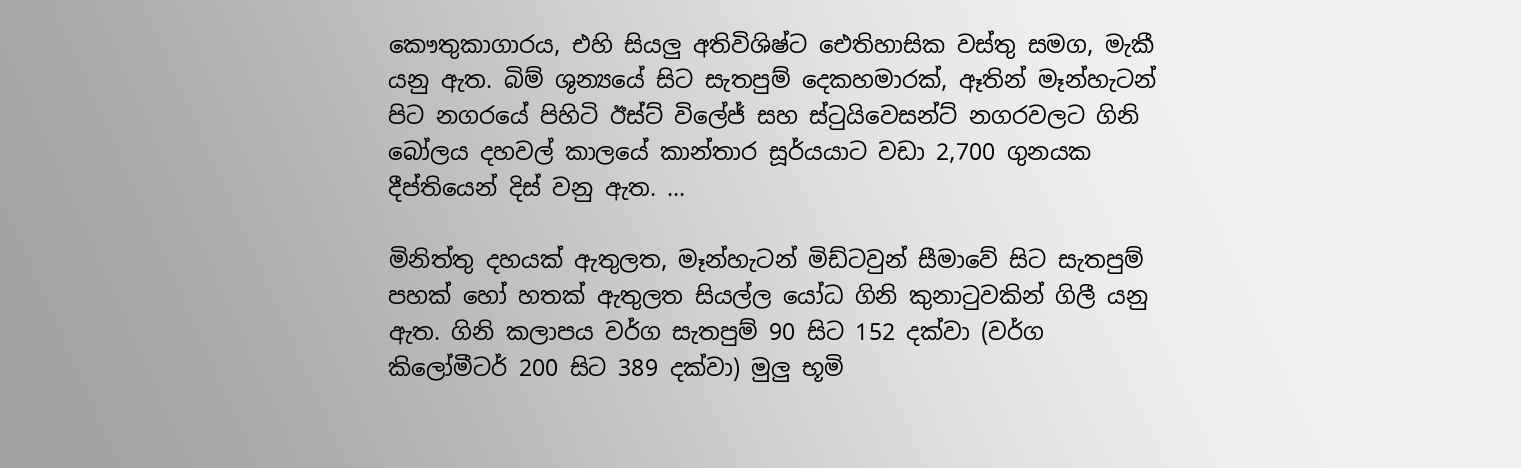කෞතුකාගාරය, එහි සියලු අතිවිශිෂ්ට ඓතිහාසික වස්තු සමග, මැකී යනු ඇත. බිම් ශුන්‍යයේ සිට සැතපුම් දෙකහමාරක්, ඈතින් මෑන්හැටන් පිට නගරයේ පිහිටි ඊස්ට් විලේජ් සහ ස්ටුයිවෙසන්ට් නගරවලට ගිනි බෝලය දහවල් කාලයේ කාන්තාර සූර්යයාට වඩා 2,700 ගුනයක දීප්තියෙන් දිස් වනු ඇත. …

මිනිත්තු දහයක් ඇතුලත, මෑන්හැටන් මිඩ්ටවුන් සීමාවේ සිට සැතපුම් පහක් හෝ හතක් ඇතුලත සියල්ල යෝධ ගිනි කුනාටුවකින් ගිලී යනු ඇත. ගිනි කලාපය වර්ග සැතපුම් 90 සිට 152 දක්වා (වර්ග කිලෝමීටර් 200 සිට 389 දක්වා) මුලු භූමි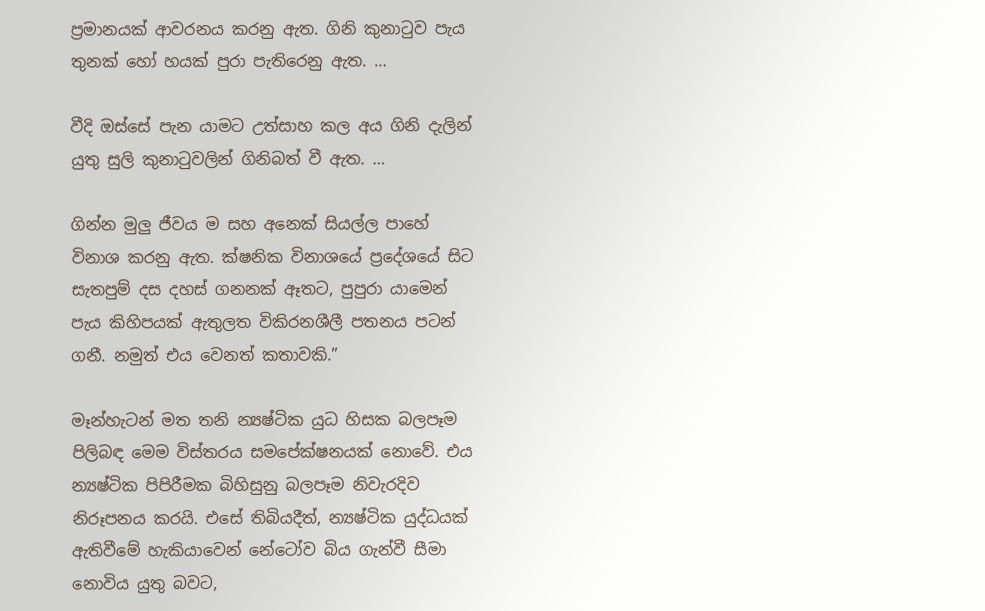ප්‍රමානයක් ආවරනය කරනු ඇත. ගිනි කුනාටුව පැය තුනක් හෝ හයක් පුරා පැතිරෙනු ඇත. …

වීදි ඔස්සේ පැන යාමට උත්සාහ කල අය ගිනි දැලින් යුතු සුලි කුනාටුවලින් ගිනිබත් වී ඇත. …

ගින්න මුලු ජීවය ම සහ අනෙක් සියල්ල පාහේ විනාශ කරනු ඇත. ක්ෂනික විනාශයේ ප්‍රදේශයේ සිට සැතපුම් දස දහස් ගනනක් ඈතට, පුපුරා යාමෙන් පැය කිහිපයක් ඇතුලත විකිරනශීලී පතනය පටන් ගනී. නමුත් එය වෙනත් කතාවකි.”

මෑන්හැටන් මත තනි න්‍යෂ්ටික යුධ හිසක බලපෑම පිලිබඳ මෙම විස්තරය සමපේක්ෂනයක් නොවේ. එය න්‍යෂ්ටික පිපිරීමක බිහිසුනු බලපෑම නිවැරදිව නිරූපනය කරයි. එසේ තිබියදීත්, න්‍යෂ්ටික යුද්ධයක් ඇතිවීමේ හැකියාවෙන් නේටෝව බිය ගැන්වී සීමා නොවිය යුතු බවට,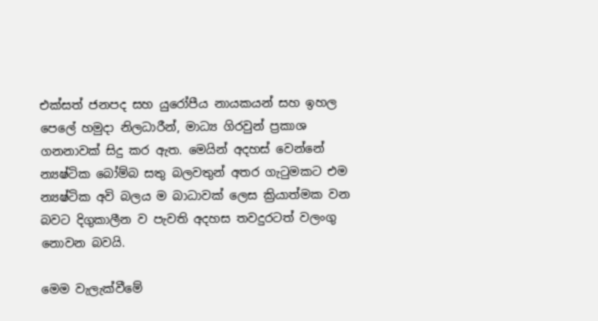එක්සත් ජනපද සහ යුරෝපීය නායකයන් සහ ඉහල පෙලේ හමුදා නිලධාරීන්, මාධ්‍ය ගිරවුන් ප්‍රකාශ ගනනාවක් සිදු කර ඇත. මෙයින් අදහස් වෙන්නේ න්‍යෂ්ටික බෝම්බ සතු බලවතුන් අතර ගැටුමකට එම න්‍යෂ්ටික අවි බලය ම බාධාවක් ලෙස ක්‍රියාත්මක වන බවට දිගුකාලීන ව පැවති අදහස තවදුරටත් වලංගු නොවන බවයි.

මෙම වැලැක්වීමේ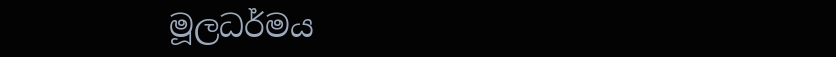මූලධර්මය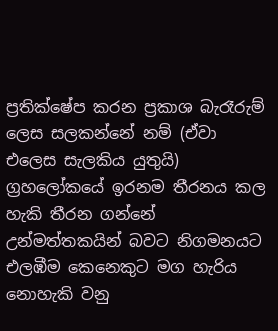ප්‍රතික්ෂේප කරන ප්‍රකාශ බැරෑරුම් ලෙස සලකන්නේ නම් (ඒවා එලෙස සැලකිය යුතුයි) ග්‍රහලෝකයේ ඉරනම තීරනය කල හැකි තීරන ගන්නේ උන්මත්තකයින් බවට නිගමනයට එලඹීම කෙනෙකුට මග හැරිය නොහැකි වනු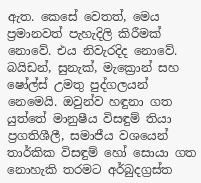ඇත. කෙසේ වෙතත්, මෙය ප්‍රමානවත් පැහැදිලි කිරීමක් නොවේ. එය නිවැරදිද නොවේ. බයිඩන්, සුනැක්, මැක්‍රොන් සහ ෂෝල්ස් උමතු පුද්ගලයන් නෙමෙයි. ඔවුන්ව හඳුනා ගත යුත්තේ මානුෂීය විසඳුම් තියා ප්‍රගතිශීලී, සමාජීය වශයෙන් තාර්කික විසඳුම් හෝ සොයා ගත නොහැකි තරමට අර්බුදග්‍රස්ත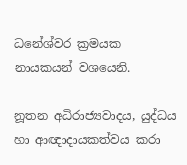ධනේශ්වර ක්‍රමයක නායකයන් වශයෙනි.

නූතන අධිරාජ්‍යවාදය, යුද්ධය හා ආඥාදායකත්වය කරා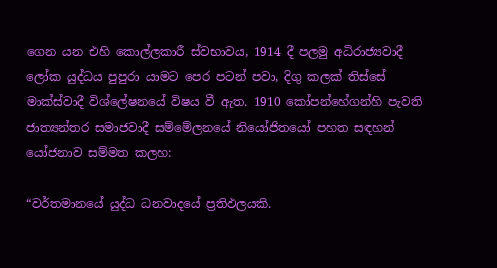ගෙන යන එහි කොල්ලකාරී ස්වභාවය, 1914 දී පලමු අධිරාජ්‍යවාදී ලෝක යුද්ධය පුපුරා යාමට පෙර පටන් පවා, දිගු කලක් තිස්සේ මාක්ස්වාදී විශ්ලේෂනයේ විෂය වී ඇත. 1910 කෝපන්හේගන්හි පැවති ජාත්‍යන්තර සමාජවාදී සම්මේලනයේ නියෝජිතයෝ පහත සඳහන් යෝජනාව සම්මත කලහ:

“වර්තමානයේ යුද්ධ ධනවාදයේ ප්‍රතිඵලයකි.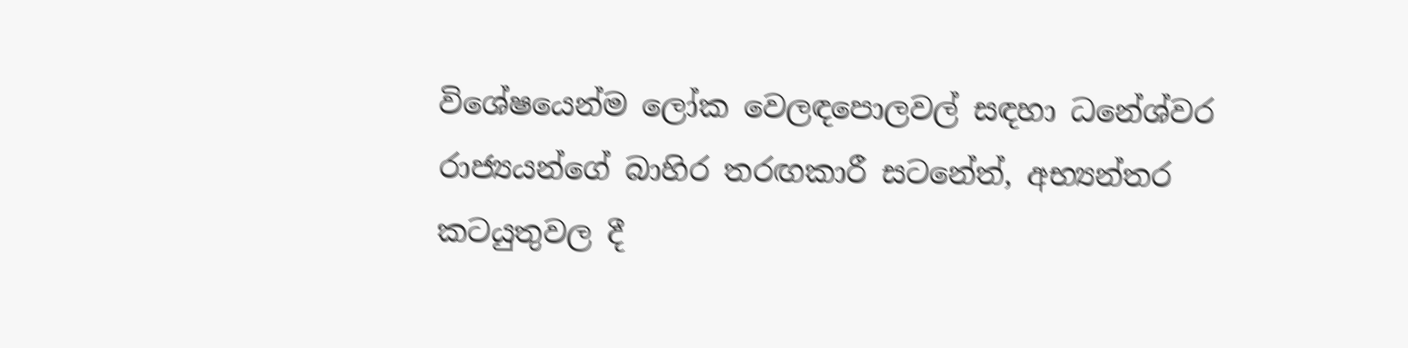විශේෂයෙන්ම ලෝක වෙලඳපොලවල් සඳහා ධනේශ්වර රාජ්‍යයන්ගේ බාහිර තරඟකාරී සටනේත්, අභ්‍යන්තර කටයුතුවල දී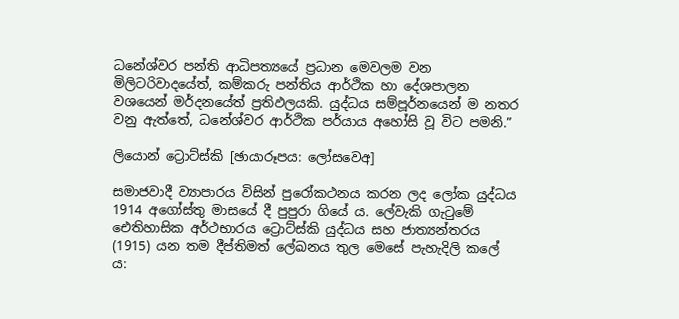ධනේශ්වර පන්ති ආධිපත්‍යයේ ප්‍රධාන මෙවලම වන මිලිටරිවාදයේත්, කම්කරු පන්තිය ආර්ථික හා දේශපාලන වශයෙන් මර්දනයේත් ප්‍රතිඵලයකි. යුද්ධය සම්පූර්නයෙන් ම නතර වනු ඇත්තේ, ධනේශ්වර ආර්ථික පර්යාය අහෝසි වූ විට පමනි.”

ලියොන් ට්‍රොට්ස්කි [ඡායාරූපය: ලෝසවෙඅ]

සමාජවාදී ව්‍යාපාරය විසින් පුරෝකථනය කරන ලද ලෝක යුද්ධය 1914 අගෝස්තු මාසයේ දී පුපුරා ගියේ ය. ලේවැකි ගැටුමේ ඓතිහාසික අර්ථභාරය ට්‍රොට්ස්කි යුද්ධය සහ ජාත්‍යන්තරය (1915) යන තම දීප්තිමත් ලේඛනය තුල මෙසේ පැහැදිලි කලේ ය: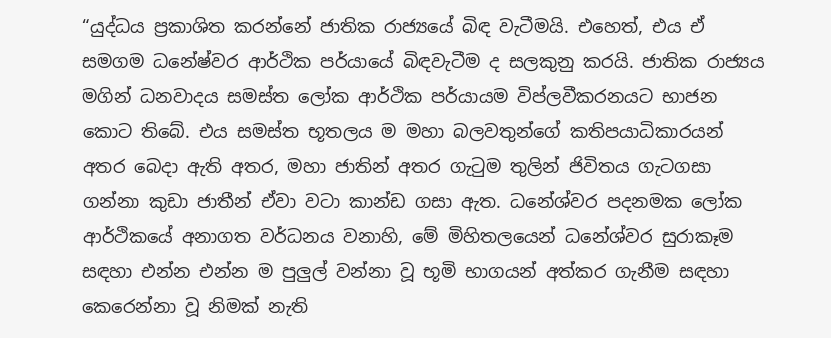“යුද්ධය ප්‍රකාශිත කරන්නේ ජාතික රාජ්‍යයේ බිඳ වැටීමයි. එහෙත්, එය ඒ සමගම ධනේෂ්වර ආර්ථික පර්යායේ බිඳවැටීම ද සලකුනු කරයි. ජාතික රාජ්‍යය මගින් ධනවාදය සමස්ත ලෝක ආර්ථික පර්යායම විප්ලවීකරනයට භාජන කොට තිබේ. එය සමස්ත භූතලය ම මහා බලවතුන්ගේ කතිපයාධිකාරයන් අතර බෙදා ඇති අතර, මහා ජාතින් අතර ගැටුම තුලින් ජිවිතය ගැටගසා ගන්නා කුඩා ජාතීන් ඒවා වටා කාන්ඩ ගසා ඇත. ධනේශ්වර පදනමක ලෝක ආර්ථිකයේ අනාගත වර්ධනය වනාහි, මේ මිහිතලයෙන් ධනේශ්වර සුරාකෑම සඳහා එන්න එන්න ම පුලුල් වන්නා වූ භූමි භාගයන් අත්කර ගැනීම සඳහා කෙරෙන්නා වූ නිමක් නැති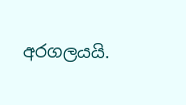අරගලයයි.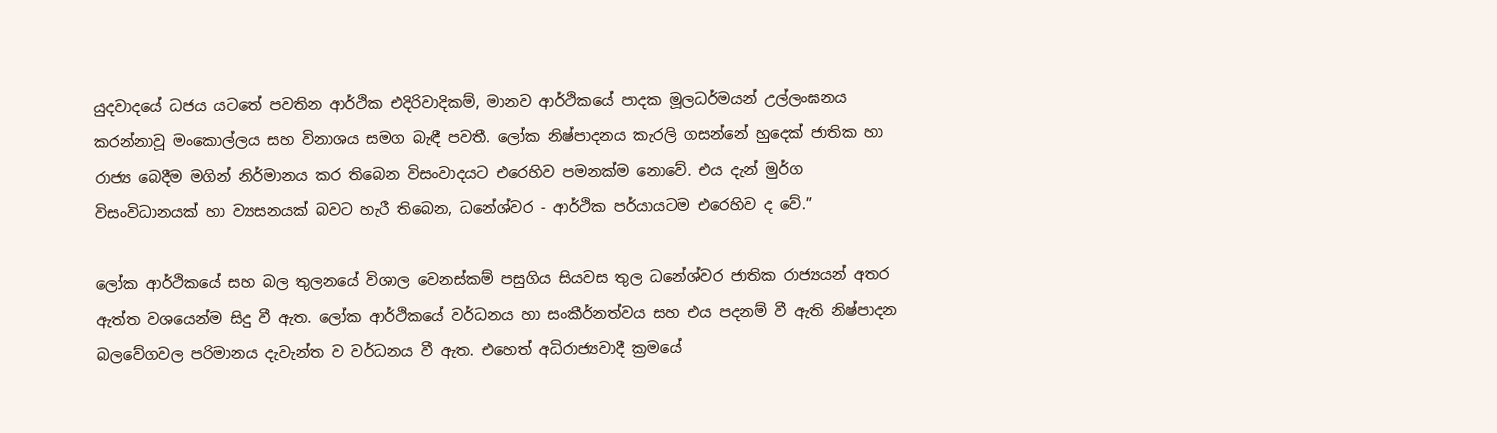යුදවාදයේ ධජය යටතේ පවතින ආර්ථික එදිරිවාදිකම්, මානව ආර්ථිකයේ පාදක මූලධර්මයන් උල්ලංඝනය කරන්නාවූ මංකොල්ලය සහ විනාශය සමග බැඳී පවතී. ලෝක නිෂ්පාදනය කැරලි ගසන්නේ හුදෙක් ජාතික හා රාජ්‍ය බෙදීම මගින් නිර්මානය කර තිබෙන විසංවාදයට එරෙහිව පමනක්ම නොවේ. එය දැන් මුර්ග විසංවිධානයක් හා ව්‍යසනයක් බවට හැරී තිබෙන, ධනේශ්වර - ආර්ථික පර්යායටම එරෙහිව ද වේ.”

ලෝක ආර්ථිකයේ සහ බල තුලනයේ විශාල වෙනස්කම් පසුගිය සියවස තුල ධනේශ්වර ජාතික රාජ්‍යයන් අතර ඇත්ත වශයෙන්ම සිදු වී ඇත. ලෝක ආර්ථිකයේ වර්ධනය හා සංකීර්නත්වය සහ එය පදනම් වී ඇති නිෂ්පාදන බලවේගවල පරිමානය දැවැන්ත ව වර්ධනය වී ඇත. එහෙත් අධිරාජ්‍යවාදී ක්‍රමයේ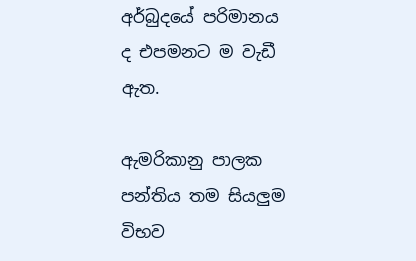අර්බුදයේ පරිමානය ද එපමනට ම වැඩී ඇත.

ඇමරිකානු පාලක පන්තිය තම සියලුම විභව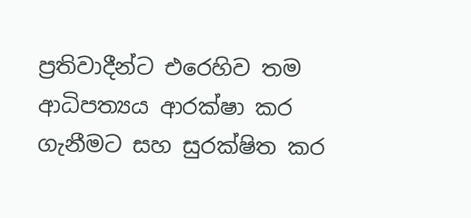ප්‍රතිවාදීන්ට එරෙහිව තම ආධිපත්‍යය ආරක්ෂා කර ගැනීමට සහ සුරක්ෂිත කර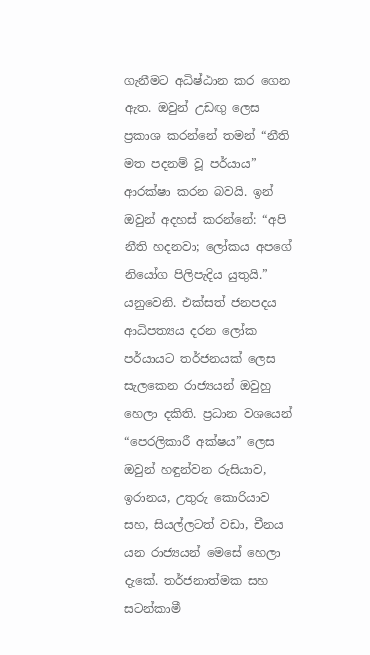ගැනීමට අධිෂ්ඨාන කර ගෙන ඇත. ඔවුන් උඩඟු ලෙස ප්‍රකාශ කරන්නේ තමන් “නීති මත පදනම් වූ පර්යාය” ආරක්ෂා කරන බවයි. ඉන් ඔවුන් අදහස් කරන්නේ: “අපි නීති හදනවා; ලෝකය අපගේ නියෝග පිලිපැදිය යුතුයි.” යනුවෙනි. එක්සත් ජනපදය ආධිපත්‍යය දරන ලෝක පර්යායට තර්ජනයක් ලෙස සැලකෙන රාජ්‍යයන් ඔවුහු හෙලා දකිති. ප්‍රධාන වශයෙන් “පෙරලිකාරී අක්ෂය” ලෙස ඔවුන් හඳුන්වන රුසියාව, ඉරානය, උතුරු කොරියාව සහ, සියල්ලටත් වඩා, චීනය යන රාජ්‍යයන් මෙසේ හෙලා දැකේ. තර්ජනාත්මක සහ සටන්කාමී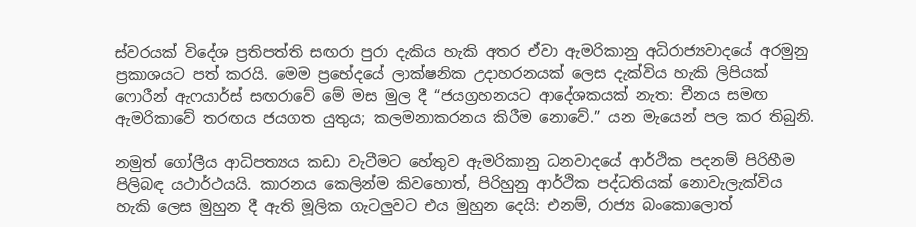ස්වරයක් විදේශ ප්‍රතිපත්ති සඟරා පුරා දැකිය හැකි අතර ඒවා ඇමරිකානු අධිරාජ්‍යවාදයේ අරමුනු ප්‍රකාශයට පත් කරයි. මෙම ප්‍රභේදයේ ලාක්ෂනික උදාහරනයක් ලෙස දැක්විය හැකි ලිපියක් ෆොරීන් ඇෆයාර්ස් සඟරාවේ මේ මස මුල දී “ජයග්‍රහනයට ආදේශකයක් නැත: චීනය සමඟ ඇමරිකාවේ තරඟය ජයගත යුතුය; කලමනාකරනය කිරීම නොවේ.” යන මැයෙන් පල කර තිබුනි.

නමුත් ගෝලීය ආධිපත්‍යය කඩා වැටීමට හේතුව ඇමරිකානු ධනවාදයේ ආර්ථික පදනම් පිරිහීම පිලිබඳ යථාර්ථයයි. කාරනය කෙලින්ම කිවහොත්, පිරිහුනු ආර්ථික පද්ධතියක් නොවැලැක්විය හැකි ලෙස මුහුන දී ඇති මූලික ගැටලුවට එය මුහුන දෙයි: එනම්, රාජ්‍ය බංකොලොත්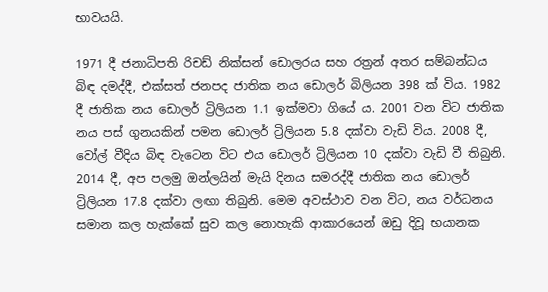භාවයයි.

1971 දී ජනාධිපති රිචඩ් නික්සන් ඩොලරය සහ රත්‍රන් අතර සම්බන්ධය බිඳ දමද්දී, එක්සත් ජනපද ජාතික නය ඩොලර් බිලියන 398 ක් විය. 1982 දී ජාතික නය ඩොලර් ට්‍රිලියන 1.1 ඉක්මවා ගියේ ය. 2001 වන විට ජාතික නය පස් ගුනයකින් පමන ඩොලර් ට්‍රිලියන 5.8 දක්වා වැඩි විය. 2008 දී, වෝල් වීදිය බිඳ වැටෙන විට එය ඩොලර් ට්‍රිලියන 10 දක්වා වැඩි වී තිබුනි. 2014 දී, අප පලමු ඔන්ලයින් මැයි දිනය සමරද්දී ජාතික නය ඩොලර් ට්‍රිලියන 17.8 දක්වා ලඟා තිබුනි. මෙම අවස්ථාව වන විට, නය වර්ධනය සමාන කල හැක්කේ සුව කල නොහැකි ආකාරයෙන් ඔඩු දිවූ භයානක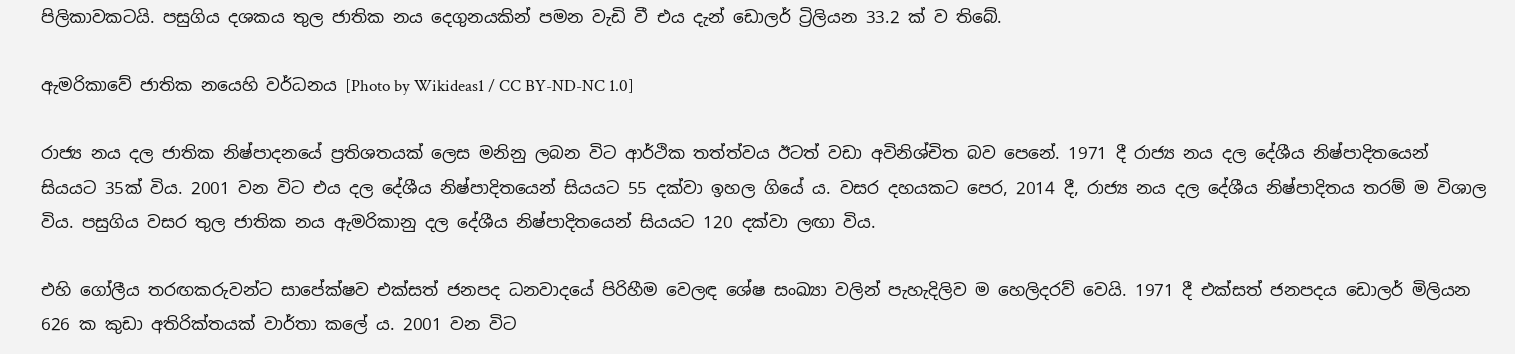පිලිකාවකටයි. පසුගිය දශකය තුල ජාතික නය දෙගුනයකින් පමන වැඩි වී එය දැන් ඩොලර් ට්‍රිලියන 33.2 ක් ව තිබේ.

ඇමරිකාවේ ජාතික නයෙහි වර්ධනය [Photo by Wikideas1 / CC BY-ND-NC 1.0]

රාජ්‍ය නය දල ජාතික නිෂ්පාදනයේ ප්‍රතිශතයක් ලෙස මනිනු ලබන විට ආර්ථික තත්ත්වය ඊටත් වඩා අවිනිශ්චිත බව පෙනේ. 1971 දී රාජ්‍ය නය දල දේශීය නිෂ්පාදිතයෙන් සියයට 35ක් විය. 2001 වන විට එය දල දේශීය නිෂ්පාදිතයෙන් සියයට 55 දක්වා ඉහල ගියේ ය. වසර දහයකට පෙර, 2014 දී, රාජ්‍ය නය දල දේශීය නිෂ්පාදිතය තරම් ම විශාල විය. පසුගිය වසර තුල ජාතික නය ඇමරිකානු දල දේශීය නිෂ්පාදිතයෙන් සියයට 120 දක්වා ලඟා විය.

එහි ගෝලීය තරඟකරුවන්ට සාපේක්ෂව එක්සත් ජනපද ධනවාදයේ පිරිහීම වෙලඳ ශේෂ සංඛ්‍යා වලින් පැහැදිලිව ම හෙලිදරව් වෙයි. 1971 දී එක්සත් ජනපදය ඩොලර් මිලියන 626 ක කුඩා අතිරික්තයක් වාර්තා කලේ ය. 2001 වන විට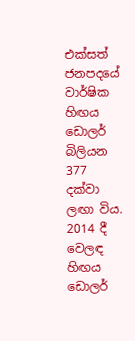එක්සත් ජනපදයේ වාර්ෂික හිඟය ඩොලර් බිලියන 377 දක්වා ලඟා විය. 2014 දී වෙලඳ හිඟය ඩොලර්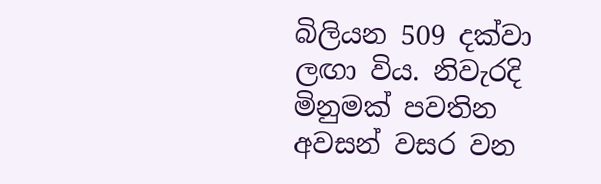බිලියන 509 දක්වා ලඟා විය. නිවැරදි මිනුමක් පවතින අවසන් වසර වන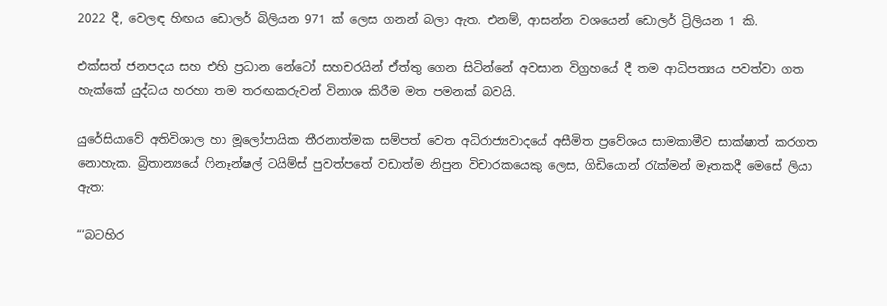2022 දී, වෙලඳ හිඟය ඩොලර් බිලියන 971 ක් ලෙස ගනන් බලා ඇත. එනම්, ආසන්න වශයෙන් ඩොලර් ට්‍රිලියන 1 කි.

එක්සත් ජනපදය සහ එහි ප්‍රධාන නේටෝ සහචරයින් ඒත්තු ගෙන සිටින්නේ අවසාන විග්‍රහයේ දී තම ආධිපත්‍යය පවත්වා ගත හැක්කේ යුද්ධය හරහා තම තරඟකරුවන් විනාශ කිරීම මත පමනක් බවයි.

යුරේසියාවේ අතිවිශාල හා මූලෝපායික තීරනාත්මක සම්පත් වෙත අධිරාජ්‍යවාදයේ අසීමිත ප්‍රවේශය සාමකාමීව සාක්ෂාත් කරගත නොහැක. බ්‍රිතාන්‍යයේ ෆිනෑන්ෂල් ටයිම්ස් පුවත්පතේ වඩාත්ම නිපුන විචාරකයෙකු ලෙස, ගිඩියොන් රැක්මන් මෑතකදී මෙසේ ලියා ඇත:

“‘බටහිර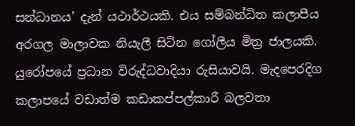සන්ධානය’ දැන් යථාර්ථයකි. එය සම්බන්ධිත කලාපීය අරගල මාලාවක නියැලී සිටින ගෝලීය මිත්‍ර ජාලයකි. යුරෝපයේ ප්‍රධාන විරුද්ධවාදියා රුසියාවයි. මැදපෙරදිග කලාපයේ වඩාත්ම කඩාකප්පල්කාරී බලවතා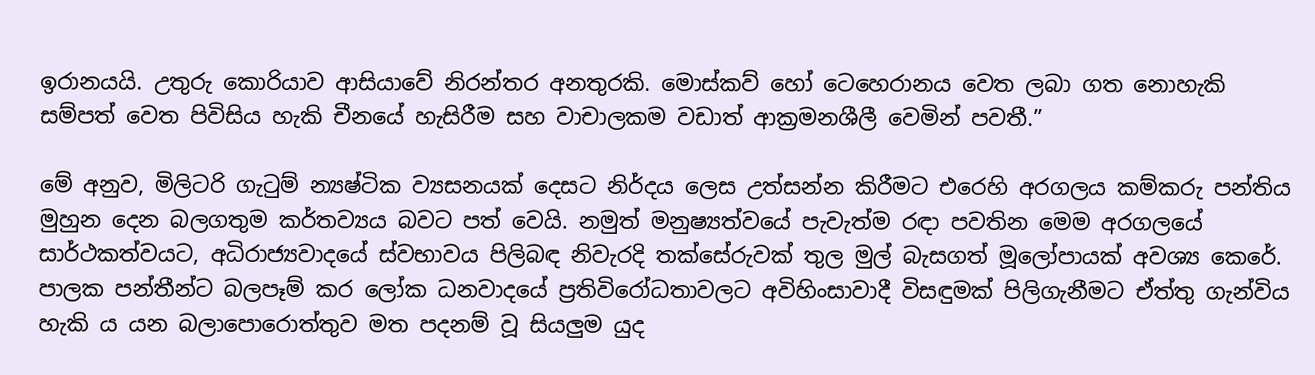ඉරානයයි. උතුරු කොරියාව ආසියාවේ නිරන්තර අනතුරකි. මොස්කව් හෝ ටෙහෙරානය වෙත ලබා ගත නොහැකි සම්පත් වෙත පිවිසිය හැකි චීනයේ හැසිරීම සහ වාචාලකම වඩාත් ආක්‍රමනශීලී වෙමින් පවතී.”

මේ අනුව, මිලිටරි ගැටුම් න්‍යෂ්ටික ව්‍යසනයක් දෙසට නිර්දය ලෙස උත්සන්න කිරීමට එරෙහි අරගලය කම්කරු පන්තිය මුහුන දෙන බලගතුම කර්තව්‍යය බවට පත් වෙයි. නමුත් මනුෂ්‍යත්වයේ පැවැත්ම රඳා පවතින මෙම අරගලයේ සාර්ථකත්වයට, අධිරාජ්‍යවාදයේ ස්වභාවය පිලිබඳ නිවැරදි තක්සේරුවක් තුල මුල් බැසගත් මූලෝපායක් අවශ්‍ය කෙරේ. පාලක පන්තීන්ට බලපෑම් කර ලෝක ධනවාදයේ ප්‍රතිවිරෝධතාවලට අවිහිංසාවාදී විසඳුමක් පිලිගැනීමට ඒත්තු ගැන්විය හැකි ය යන බලාපොරොත්තුව මත පදනම් වූ සියලුම යුද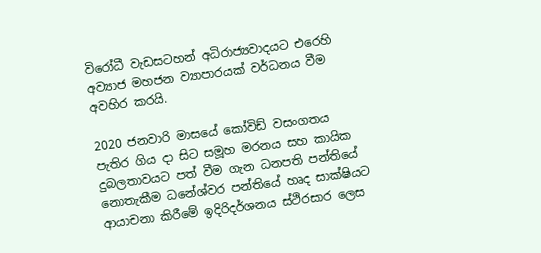විරෝධී වැඩසටහන් අධිරාජ්‍යවාදයට එරෙහි අව්‍යාජ මහජන ව්‍යාපාරයක් වර්ධනය වීම අවහිර කරයි.

2020 ජනවාරි මාසයේ කෝවිඩ් වසංගතය පැතිර ගිය දා සිට සමූහ මරනය සහ කායික දුබලතාවයට පත් වීම ගැන ධනපති පන්තියේ නොතැකීම ධනේශ්වර පන්තියේ හෘද සාක්ෂියට ආයාචනා කිරීමේ ඉදිරිදර්ශනය ස්ථිරසාර ලෙස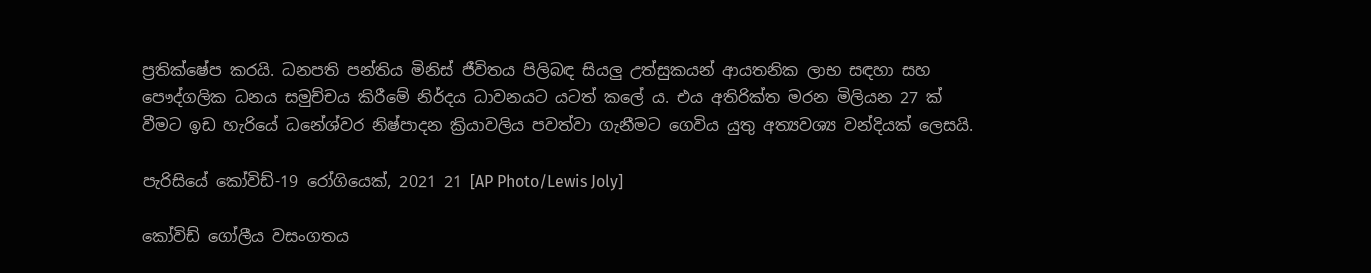ප්‍රතික්ෂේප කරයි. ධනපති පන්තිය මිනිස් ජීවිතය පිලිබඳ සියලු උත්සුකයන් ආයතනික ලාභ සඳහා සහ පෞද්ගලික ධනය සමුච්චය කිරීමේ නිර්දය ධාවනයට යටත් කලේ ය. එය අතිරික්ත මරන මිලියන 27 ක් වීමට ඉඩ හැරියේ ධනේශ්වර නිෂ්පාදන ක්‍රියාවලිය පවත්වා ගැනීමට ගෙවිය යුතු අත්‍යවශ්‍ය වන්දියක් ලෙසයි.

පැරිසියේ කෝවිඩ්-19 රෝගියෙක්, 2021 21 [AP Photo/Lewis Joly]

කෝවිඩ් ගෝලීය වසංගතය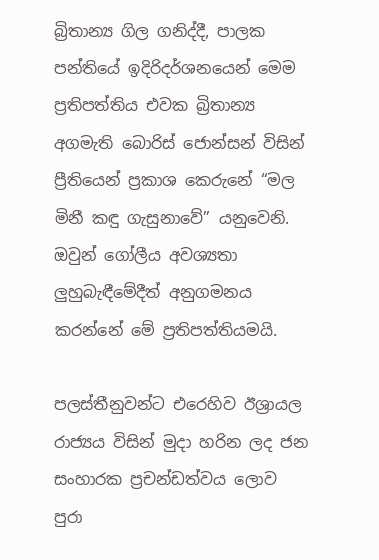බ්‍රිතාන්‍ය ගිල ගනිද්දී, පාලක පන්තියේ ඉදිරිදර්ශනයෙන් මෙම ප්‍රතිපත්තිය එවක බ්‍රිතාන්‍ය අගමැති බොරිස් ජොන්සන් විසින් ප්‍රීතියෙන් ප්‍රකාශ කෙරුනේ “මල මිනී කඳු ගැසුනාවේ” යනුවෙනි. ඔවුන් ගෝලීය අවශ්‍යතා ලුහුබැඳීමේදීත් අනුගමනය කරන්නේ මේ ප්‍රතිපත්තියමයි.

පලස්තීනුවන්ට එරෙහිව ඊශ්‍රායල රාජ්‍යය විසින් මුදා හරින ලද ජන සංහාරක ප්‍රචන්ඩත්වය ලොව පුරා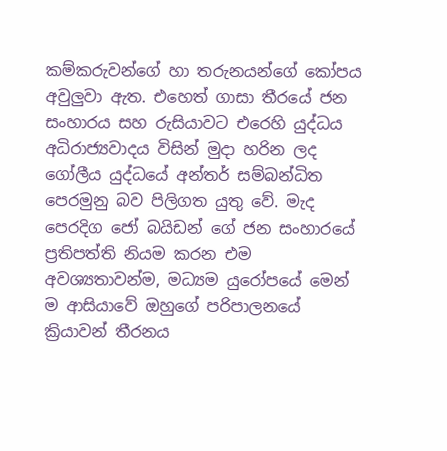කම්කරුවන්ගේ හා තරුනයන්ගේ කෝපය අවුලුවා ඇත. එහෙත් ගාසා තීරයේ ජන සංහාරය සහ රුසියාවට එරෙහි යුද්ධය අධිරාජ්‍යවාදය විසින් මුදා හරින ලද ගෝලීය යුද්ධයේ අන්තර් සම්බන්ධිත පෙරමුනු බව පිලිගත යුතු වේ. මැද පෙරදිග ජෝ බයිඩන් ගේ ජන සංහාරයේ ප්‍රතිපත්ති නියම කරන එම අවශ්‍යතාවන්ම, මධ්‍යම යුරෝපයේ මෙන් ම ආසියාවේ ඔහුගේ පරිපාලනයේ ක්‍රියාවන් තීරනය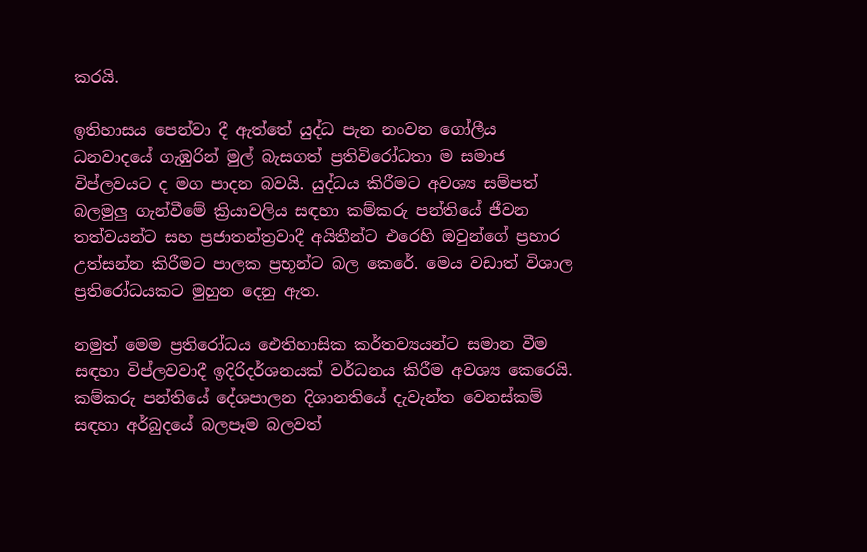කරයි.

ඉතිහාසය පෙන්වා දී ඇත්තේ යුද්ධ පැන නංවන ගෝලීය ධනවාදයේ ගැඹුරින් මුල් බැසගත් ප්‍රතිවිරෝධතා ම සමාජ විප්ලවයට ද මග පාදන බවයි. යුද්ධය කිරීමට අවශ්‍ය සම්පත් බලමුලු ගැන්වීමේ ක්‍රියාවලිය සඳහා කම්කරු පන්තියේ ජීවන තත්වයන්ට සහ ප්‍රජාතන්ත්‍රවාදී අයිතීන්ට එරෙහි ඔවුන්ගේ ප්‍රහාර උත්සන්න කිරීමට පාලක ප්‍රභූන්ට බල කෙරේ. මෙය වඩාත් විශාල ප්‍රතිරෝධයකට මුහුන දෙනු ඇත.

නමුත් මෙම ප්‍රතිරෝධය ඓතිහාසික කර්තව්‍යයන්ට සමාන වීම සඳහා විප්ලවවාදී ඉදිරිදර්ශනයක් වර්ධනය කිරීම අවශ්‍ය කෙරෙයි. කම්කරු පන්තියේ දේශපාලන දිශානතියේ දැවැන්ත වෙනස්කම් සඳහා අර්බුදයේ බලපෑම බලවත්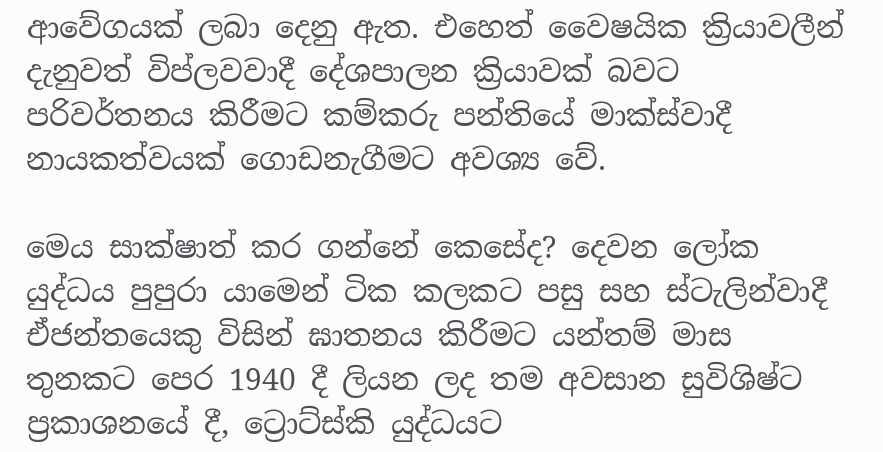ආවේගයක් ලබා දෙනු ඇත. එහෙත් වෛෂයික ක්‍රියාවලීන් දැනුවත් විප්ලවවාදී දේශපාලන ක්‍රියාවක් බවට පරිවර්තනය කිරීමට කම්කරු පන්තියේ මාක්ස්වාදී නායකත්වයක් ගොඩනැගීමට අවශ්‍ය වේ.

මෙය සාක්ෂාත් කර ගන්නේ කෙසේද? දෙවන ලෝක යුද්ධය පුපුරා යාමෙන් ටික කලකට පසු සහ ස්ටැලින්වාදී ඒජන්තයෙකු විසින් ඝාතනය කිරීමට යන්තම් මාස තුනකට පෙර 1940 දී ලියන ලද තම අවසාන සුවිශිෂ්ට ප්‍රකාශනයේ දී, ට්‍රොට්ස්කි යුද්ධයට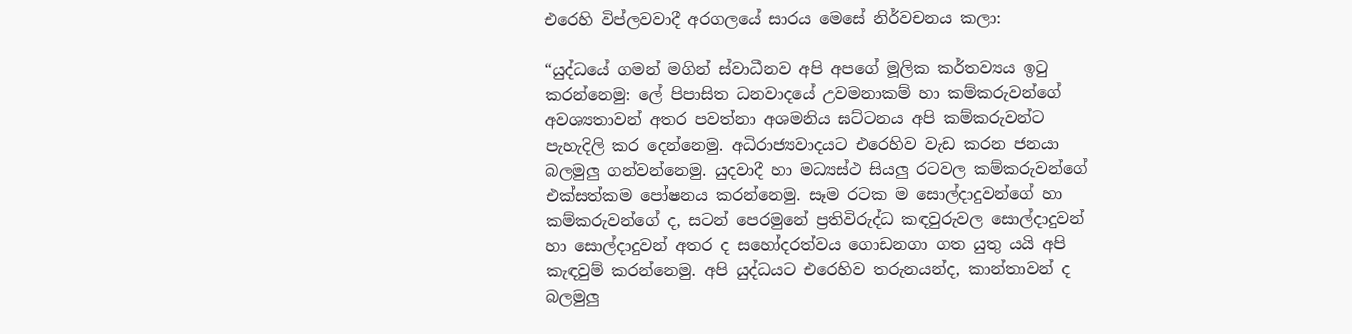එරෙහි විප්ලවවාදී අරගලයේ සාරය මෙසේ නිර්වචනය කලා:

“යුද්ධයේ ගමන් මගින් ස්වාධීනව අපි අපගේ මූලික කර්තව්‍යය ඉටු කරන්නෙමු: ලේ පිපාසිත ධනවාදයේ උවමනාකම් හා කම්කරුවන්ගේ අවශ්‍යතාවන් අතර පවත්නා අශමනිය ඝට්ටනය අපි කම්කරුවන්ට පැහැදිලි කර දෙන්නෙමු. අධිරාජ්‍යවාදයට එරෙහිව වැඩ කරන ජනයා බලමුලු ගන්වන්නෙමු. යුදවාදී හා මධ්‍යස්ථ සියලු රටවල කම්කරුවන්ගේ එක්සත්කම පෝෂනය කරන්නෙමු. සෑම රටක ම සොල්දාදුවන්ගේ හා කම්කරුවන්ගේ ද, සටන් පෙරමුනේ ප්‍රතිවිරුද්ධ කඳවුරුවල සොල්දාදුවන් හා සොල්දාදුවන් අතර ද සහෝදරත්වය ගොඩනගා ගත යුතු යයි අපි කැඳවුම් කරන්නෙමු. අපි යුද්ධයට එරෙහිව තරුනයන්ද, කාන්තාවන් ද බලමුලු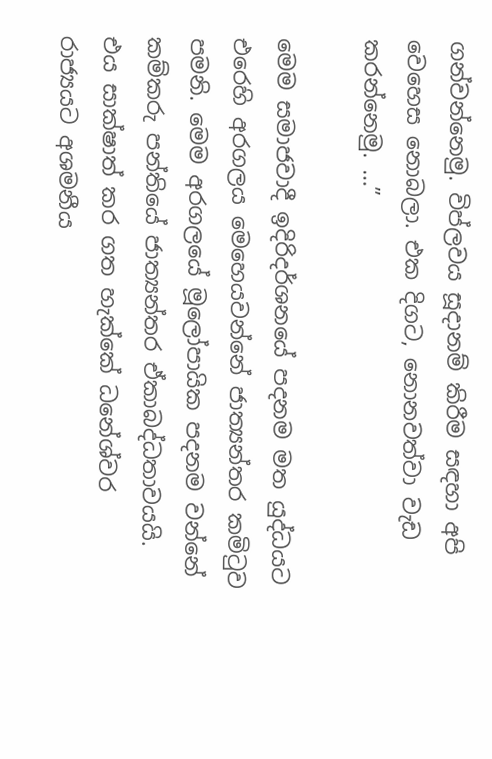ගන්වන්නෙමු. විප්ලවය සූදානම් කිරීම සඳහා අපි වෙහෙස නොබලා. එක දිගට, නොනවත්වා වැඩ කරන්නෙමු. …”

මෙම සමාජවාදී ඉදිරිදර්ශනයේ පදනම මත යුද්ධයට එරෙහි අරගලය මෙහෙයවන්නේ ජාත්‍යන්තර කමිටුව පමනි. මෙම අරගලයේ මූලෝපායික පදනම වන්නේ කම්කරු පන්තියේ ජාත්‍යන්තර ඒකාබද්ධතාවයයි. එය සාක්ෂාත් කර ගත හැක්කේ ධනේශ්වර රාජ්‍යයට අශමනීය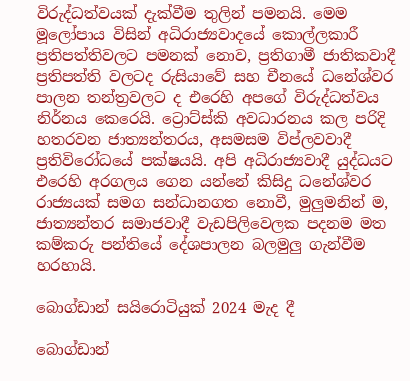විරුද්ධත්වයක් දැක්වීම තුලින් පමනයි. මෙම මූලෝපාය විසින් අධිරාජ්‍යවාදයේ කොල්ලකාරී ප්‍රතිපත්තිවලට පමනක් නොව, ප්‍රතිගාමී ජාතිකවාදී ප්‍රතිපත්ති වලටද රුසියාවේ සහ චීනයේ ධනේශ්වර පාලන තන්ත්‍රවලට ද එරෙහි අපගේ විරුද්ධත්වය නිර්නය කෙරෙයි. ට්‍රොට්ස්කි අවධාරනය කල පරිදි හතරවන ජාත්‍යන්තරය, අසමසම විප්ලවවාදී ප්‍රතිවිරෝධයේ පක්ෂයයි. අපි අධිරාජ්‍යවාදී යුද්ධයට එරෙහි අරගලය ගෙන යන්නේ කිසිදු ධනේශ්වර රාජ්‍යයක් සමග සන්ධානගත නොවී, මුලුමනින් ම, ජාත්‍යන්තර සමාජවාදී වැඩපිලිවෙලක පදනම මත කම්කරු පන්තියේ දේශපාලන බලමුලු ගැන්වීම හරහායි.

බොග්ඩාන් සයිරොටියුක් 2024 මැද දී

බොග්ඩාන්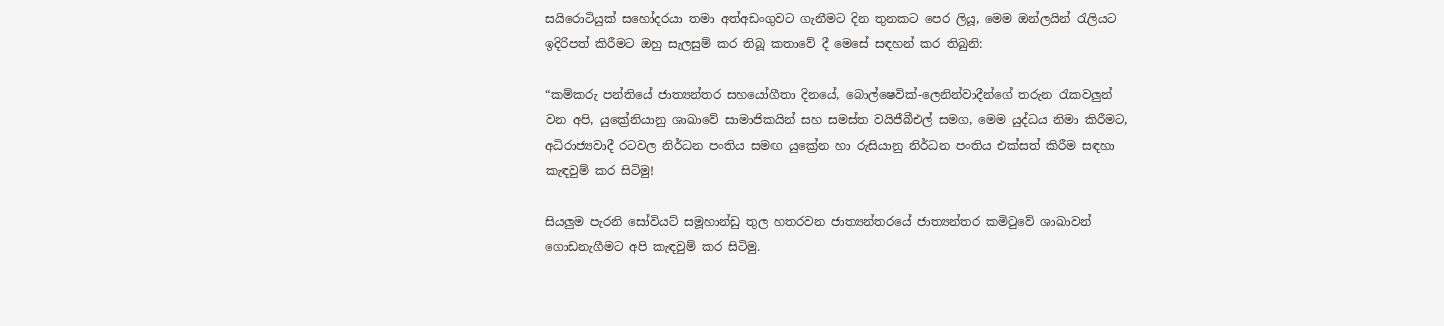සයිරොටියුක් සහෝදරයා තමා අත්අඩංගුවට ගැනීමට දින තුනකට පෙර ලියූ, මෙම ඔන්ලයින් රැලියට ඉදිරිපත් කිරීමට ඔහු සැලසුම් කර තිබූ කතාවේ දී මෙසේ සඳහන් කර තිබුනි:

“කම්කරු පන්තියේ ජාත්‍යන්තර සහයෝගීතා දිනයේ, බොල්ෂෙවික්-ලෙනින්වාදීන්ගේ තරුන රැකවලුන් වන අපි, යුක්‍රේනියානු ශාඛාවේ සාමාජිකයින් සහ සමස්ත වයිජීබීඑල් සමග, මෙම යුද්ධය නිමා කිරීමට, අධිරාජ්‍යවාදී රටවල නිර්ධන පංතිය සමඟ යුක්‍රේන හා රුසියානු නිර්ධන පංතිය එක්සත් කිරීම සඳහා කැඳවුම් කර සිටිමු!

සියලුම පැරනි සෝවියට් සමූහාන්ඩු තුල හතරවන ජාත්‍යන්තරයේ ජාත්‍යන්තර කමිටුවේ ශාඛාවන් ගොඩනැගීමට අපි කැඳවුම් කර සිටිමු.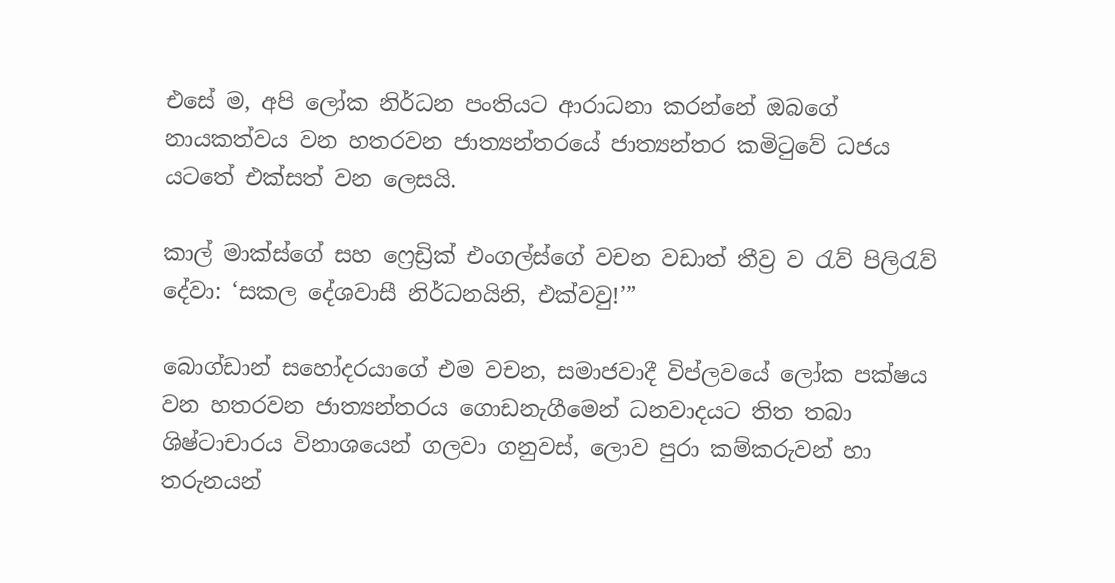එසේ ම, අපි ලෝක නිර්ධන පංතියට ආරාධනා කරන්නේ ඔබගේ නායකත්වය වන හතරවන ජාත්‍යන්තරයේ ජාත්‍යන්තර කමිටුවේ ධජය යටතේ එක්සත් වන ලෙසයි.

කාල් මාක්ස්ගේ සහ ෆ්‍රෙඩ්‍රික් එංගල්ස්ගේ වචන වඩාත් තීව්‍ර ව රැව් පිලිරැව් දේවා: ‘සකල දේශවාසී නිර්ධනයිනි, එක්වවු!’”

බොග්ඩාන් සහෝදරයාගේ එම වචන, සමාජවාදී විප්ලවයේ ලෝක පක්ෂය වන හතරවන ජාත්‍යන්තරය ගොඩනැගීමෙන් ධනවාදයට තිත තබා ශිෂ්ටාචාරය විනාශයෙන් ගලවා ගනුවස්, ලොව පුරා කම්කරුවන් හා තරුනයන්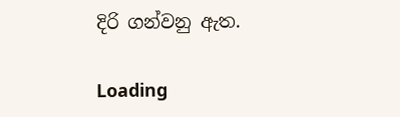දිරි ගන්වනු ඇත.

Loading